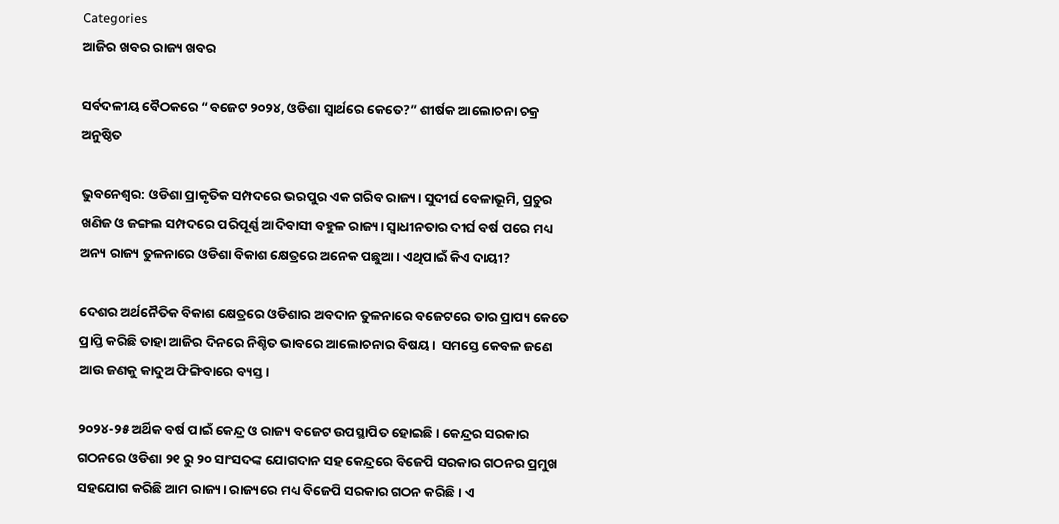Categories
ଆଜିର ଖବର ରାଜ୍ୟ ଖବର

ସର୍ବଦଳୀୟ ବୈଠକରେ “ବଜେଟ ୨୦୨୪, ଓଡିଶା ସ୍ୱାର୍ଥରେ କେତେ?” ଶୀର୍ଷକ ଆଲୋଚନା ଚକ୍ର ଅନୁଷ୍ଠିତ

ଭୁବନେଶ୍ୱର: ଓଡିଶା ପ୍ରାକୃତିକ ସମ୍ପଦରେ ଭରପୁର ଏକ ଗରିବ ରାଜ୍ୟ। ସୁଦୀର୍ଘ ବେଳାଭୂମି, ପ୍ରଚୁର ଖଣିଜ ଓ ଜଙ୍ଗଲ ସମ୍ପଦରେ ପରିପୂର୍ଣ୍ଣ ଆଦିବାସୀ ବହୁଳ ରାଜ୍ୟ। ସ୍ୱାଧୀନତାର ଦୀର୍ଘ ବର୍ଷ ପରେ ମଧ୍ୟ ଅନ୍ୟ ରାଜ୍ୟ ତୁଳନାରେ ଓଡିଶା ବିକାଶ କ୍ଷେତ୍ରରେ ଅନେକ ପଛୁଆ। ଏଥିପାଇଁ କିଏ ଦାୟୀ?

ଦେଶର ଅର୍ଥନୈତିକ ବିକାଶ କ୍ଷେତ୍ରରେ ଓଡିଶାର ଅବଦାନ ତୁଳନାରେ ବଜେଟରେ ତାର ପ୍ରାପ୍ୟ କେତେ ପ୍ରାପ୍ତି କରିଛି ତାହା ଆଜିର ଦିନରେ ନିଶ୍ଚିତ ଭାବରେ ଆଲୋଚନାର ବିଷୟ।  ସମସ୍ତେ କେବଳ ଜଣେ ଆଉ ଜଣକୁ କାଦୁଅ ଫିଙ୍ଗିବାରେ ବ୍ୟସ୍ତ।

୨୦୨୪-୨୫ ଅର୍ଥିକ ବର୍ଷ ପାଇଁ କେନ୍ଦ୍ର ଓ ରାଜ୍ୟ ବଜେଟ ଉପସ୍ଥାପିତ ହୋଇଛି। କେନ୍ଦ୍ରର ସରକାର ଗଠନରେ ଓଡିଶା ୨୧ ରୁ ୨୦ ସାଂସଦଙ୍କ ଯୋଗଦାନ ସହ କେନ୍ଦ୍ରରେ ବିଜେପି ସରକାର ଗଠନର ପ୍ରମୁଖ ସହଯୋଗ କରିଛି ଆମ ରାଜ୍ୟ। ରାଜ୍ୟରେ ମଧ୍ୟ ବିଜେପି ସରକାର ଗଠନ କରିଛି। ଏ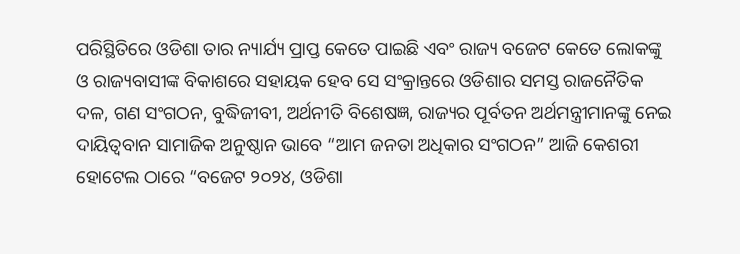ପରିସ୍ଥିତିରେ ଓଡିଶା ତାର ନ୍ୟାର୍ଯ୍ୟ ପ୍ରାପ୍ତ କେତେ ପାଇଛି ଏବଂ ରାଜ୍ୟ ବଜେଟ କେତେ ଲୋକଙ୍କୁ ଓ ରାଜ୍ୟବାସୀଙ୍କ ବିକାଶରେ ସହାୟକ ହେବ ସେ ସଂକ୍ରାନ୍ତରେ ଓଡିଶାର ସମସ୍ତ ରାଜନୈତିକ ଦଳ, ଗଣ ସଂଗଠନ, ବୁଦ୍ଧିଜୀବୀ, ଅର୍ଥନୀତି ବିଶେଷଜ୍ଞ, ରାଜ୍ୟର ପୂର୍ବତନ ଅର୍ଥମନ୍ତ୍ରୀମାନଙ୍କୁ ନେଇ ଦାୟିତ୍ୱବାନ ସାମାଜିକ ଅନୁଷ୍ଠାନ ଭାବେ “ଆମ ଜନତା ଅଧିକାର ସଂଗଠନ” ଆଜି କେଶରୀ ହୋଟେଲ ଠାରେ “ବଜେଟ ୨୦୨୪, ଓଡିଶା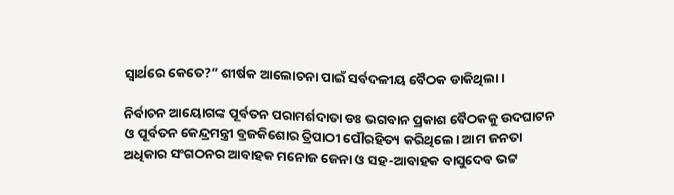ସ୍ୱାର୍ଥରେ କେତେ?” ଶୀର୍ଷକ ଆଲୋଚନା ପାଇଁ ସର୍ବଦଳୀୟ ବୈଠକ ଡାକିଥିଲା।

ନିର୍ବାଚନ ଆୟୋଗଙ୍କ ପୂର୍ବତନ ପରାମର୍ଶଦାତା ଡଃ ଭଗବାନ ପ୍ରକାଶ ବୈଠକକୁ ଉଦଘାଟନ ଓ ପୂର୍ବତନ କେନ୍ଦ୍ରମନ୍ତ୍ରୀ ବ୍ରଜକିଶୋର ତ୍ରିପାଠୀ ପୌରହିତ୍ୟ କରିଥିଲେ। ଆମ ଜନତା ଅଧିକାର ସଂଗଠନର ଆବାହକ ମନୋଜ ଜେନା ଓ ସହ-ଆବାହକ ବାସୁଦେବ ଭଟ୍ଟ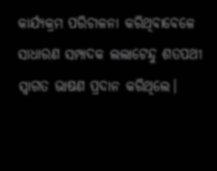କାର୍ଯ୍ୟକ୍ରମ ପରିଚାଳନା କରିଥିବାବେଳେ ସାଧାରଣ ସମ୍ପାଦକ ଲଲାଟେନ୍ଦୁ ଶତପଥୀ ସ୍ୱାଗତ ଭାଷଣ ପ୍ରଦାନ କରିଥିଲେ।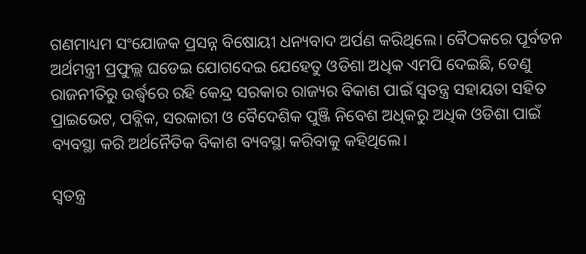ଗଣମାଧ୍ୟମ ସଂଯୋଜକ ପ୍ରସନ୍ନ ବିଷୋୟୀ ଧନ୍ୟବାଦ ଅର୍ପଣ କରିଥିଲେ। ବୈଠକରେ ପୂର୍ବତନ ଅର୍ଥମନ୍ତ୍ରୀ ପ୍ରଫୁଲ୍ଲ ଘଡେଇ ଯୋଗଦେଇ ଯେହେତୁ ଓଡିଶା ଅଧିକ ଏମପି ଦେଇଛି, ତେଣୁ ରାଜନୀତିରୁ ଉର୍ଦ୍ଧ୍ଵରେ ରହି କେନ୍ଦ୍ର ସରକାର ରାଜ୍ୟର ବିକାଶ ପାଇଁ ସ୍ୱତନ୍ତ୍ର ସହାୟତା ସହିତ ପ୍ରାଇଭେଟ, ପବ୍ଲିକ, ସରକାରୀ ଓ ବୈଦେଶିକ ପୁଞ୍ଜି ନିବେଶ ଅଧିକରୁ ଅଧିକ ଓଡିଶା ପାଇଁ ବ୍ୟବସ୍ଥା କରି ଅର୍ଥନୈତିକ ବିକାଶ ବ୍ୟବସ୍ଥା କରିବାକୁ କହିଥିଲେ।

ସ୍ୱତନ୍ତ୍ର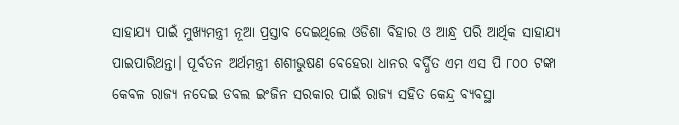ସାହାଯ୍ୟ ପାଇଁ ମୁଖ୍ୟମନ୍ତ୍ରୀ ନୂଆ ପ୍ରସ୍ତାବ ଦେଇଥିଲେ ଓଡିଶା ବିହାର ଓ ଆନ୍ଧ୍ର ପରି ଆର୍ଥିକ ସାହାଯ୍ୟ ପାଇପାରିଥନ୍ତା। ପୂର୍ବତନ ଅର୍ଥମନ୍ତ୍ରୀ ଶଶୀଭୁଷଣ ବେହେରା ଧାନର ବର୍ଦ୍ଧିତ ଏମ ଏସ ପି ୮୦୦ ଟଙ୍କା କେବଳ ରାଜ୍ୟ ନଦେଇ ଡବଲ ଇଂଜିନ ସରକାର ପାଇଁ ରାଜ୍ୟ ସହିତ କେନ୍ଦ୍ର ବ୍ୟବସ୍ଥା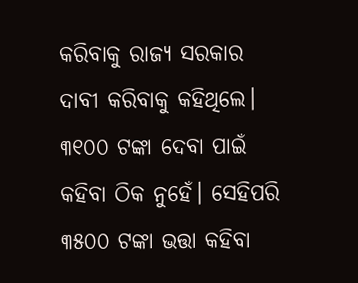କରିବାକୁ ରାଜ୍ୟ ସରକାର ଦାବୀ କରିବାକୁ କହିଥିଲେ। ୩୧୦୦ ଟଙ୍କା ଦେବା ପାଇଁ କହିବା ଠିକ ନୁହେଁ। ସେହିପରି ୩୫୦୦ ଟଙ୍କା ଭତ୍ତା କହିବା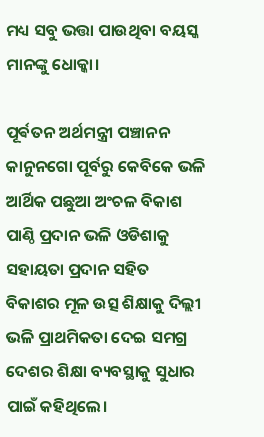ମଧ୍ୟ ସବୁ ଭତ୍ତା ପାଉଥିବା ବୟସ୍କ ମାନଙ୍କୁ ଧୋକ୍କା।

ପୂର୍ଵତନ ଅର୍ଥମନ୍ତ୍ରୀ ପଞ୍ଚାନନ କାନୁନଗୋ ପୂର୍ବରୁ କେବିକେ ଭଳି ଆର୍ଥିକ ପଛୁଆ ଅଂଚଳ ବିକାଶ ପାଣ୍ଠି ପ୍ରଦାନ ଭଳି ଓଡିଶାକୁ ସହାୟତା ପ୍ରଦାନ ସହିତ ବିକାଶର ମୂଳ ଉତ୍ସ ଶିକ୍ଷାକୁ ଦିଲ୍ଲୀ ଭଳି ପ୍ରାଥମିକତା ଦେଇ ସମଗ୍ର ଦେଶର ଶିକ୍ଷା ବ୍ୟବସ୍ଥାକୁ ସୁଧାର ପାଇଁ କହିଥିଲେ।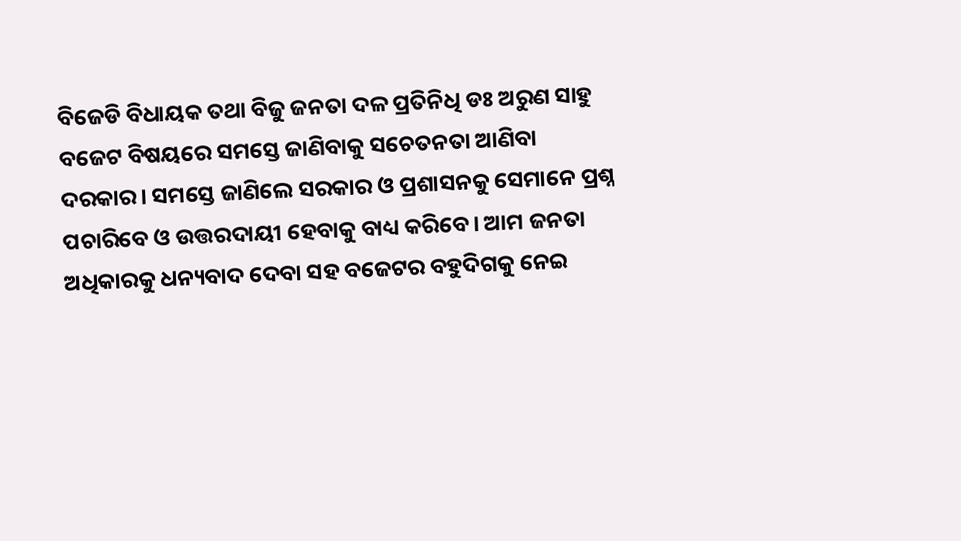ବିଜେଡି ବିଧାୟକ ତଥା ବିଜୁ ଜନତା ଦଳ ପ୍ରତିନିଧି ଡଃ ଅରୁଣ ସାହୁ ବଜେଟ ବିଷୟରେ ସମସ୍ତେ ଜାଣିବାକୁ ସଚେତନତା ଆଣିବା ଦରକାର। ସମସ୍ତେ ଜାଣିଲେ ସରକାର ଓ ପ୍ରଶାସନକୁ ସେମାନେ ପ୍ରଶ୍ନ ପଚାରିବେ ଓ ଉତ୍ତରଦାୟୀ ହେବାକୁ ବାଧ୍ୟ କରିବେ। ଆମ ଜନତା ଅଧିକାରକୁ ଧନ୍ୟବାଦ ଦେବା ସହ ବଜେଟର ବହୁଦିଗକୁ ନେଇ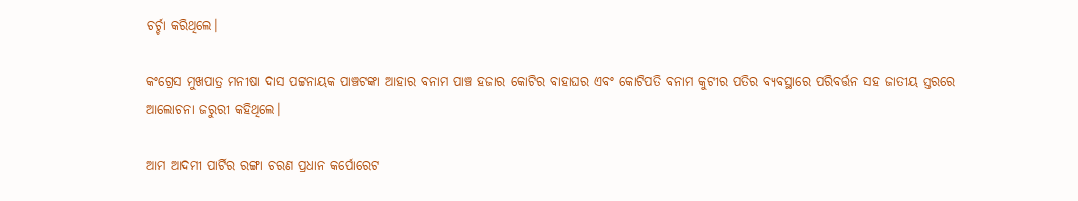ଚର୍ଚ୍ଚା କରିଥିଲେ।

କଂଗ୍ରେସ ମୁଖପାତ୍ର ମନୀଷା ଦାସ ପଟ୍ଟନାୟକ ପାଞ୍ଚଟଙ୍କା ଆହାର ବନାମ ପାଞ୍ଚ ହଜାର କୋଟିର ବାହାଘର ଏବଂ କୋଟିପତି ବନାମ କୁଟୀର ପତିର ବ୍ୟବସ୍ଥାରେ ପରିବର୍ତ୍ତନ ସହ ଜାତୀୟ ସ୍ତରରେ ଆଲୋଚନା ଜରୁରୀ କହିଥିଲେ।

ଆମ ଆଦମୀ ପାର୍ଟିର ରଙ୍ଗା ଚରଣ ପ୍ରଧାନ କର୍ପୋରେଟ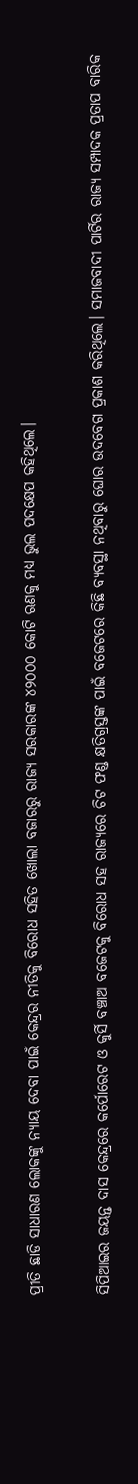ପ୍ରୀତି ଛାଡି ସାଧାରଣ ଲୋକଙ୍କୁ ନ୍ୟାୟ ଦେବା ପାଇଁ କେନ୍ଦ୍ରର ନୀତିକୁ ବିରୋଧ ସହିତ ଖୋଲା ବଜାରରୁ ରାଜ୍ୟ ସରକାରଙ୍କ ୪୨୦୦୦ କୋଟି ଋଣକୁ ମଧ୍ୟ ଭୁଲ ପଦକ୍ଷେପ କହିଥିଲେ।

ସିପିଆଇର ଜୟନ୍ତ ଦାସ କେନ୍ଦ୍ରରେ କର୍ପୋରେଟ ଓ କୁର୍ସି ବଞ୍ଚାଅ ବଜେଟକୁ ବିରୋଧ ସହ ରାଜ୍ୟରେ ଚିଟ ଫଣ୍ଡ କ୍ଷତିଗ୍ରସ୍ତଙ୍କ ପାଇଁ ବଜେଟରେ କିଛି ବ୍ୟବସ୍ଥା ନଥିବାରୁ ଘୋର ଉଦବେଗ ପ୍ରକାଶ କରିଥିଲେ। ସମାଜବାଦୀ ପାର୍ଟିର ରାଜ୍ୟ ସମ୍ପାଦକ ପ୍ରତାପ ବାରିକ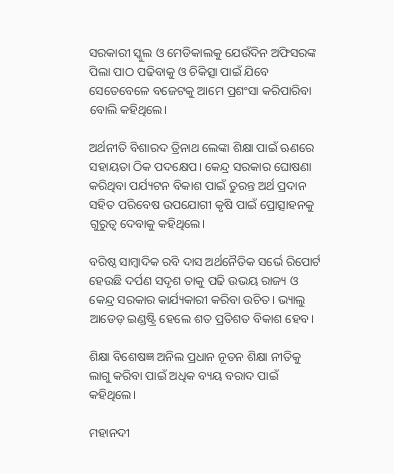ସରକାରୀ ସ୍କୁଲ ଓ ମେଡିକାଲକୁ ଯେଉଁଦିନ ଅଫିସରଙ୍କ ପିଲା ପାଠ ପଢିବାକୁ ଓ ଚିକିତ୍ସା ପାଇଁ ଯିବେ ସେତେବେଳେ ବଜେଟକୁ ଆମେ ପ୍ରଶଂସା କରିପାରିବା ବୋଲି କହିଥିଲେ।

ଅର୍ଥନୀତି ବିଶାରଦ ତ୍ରିନାଥ ଲେଙ୍କା ଶିକ୍ଷା ପାଇଁ ଋଣରେ ସହାୟତା ଠିକ ପଦକ୍ଷେପ। କେନ୍ଦ୍ର ସରକାର ଘୋଷଣା କରିଥିବା ପର୍ଯ୍ୟଟନ ବିକାଶ ପାଇଁ ତୁରନ୍ତ ଅର୍ଥ ପ୍ରଦାନ ସହିତ ପରିବେଷ ଉପଯୋଗୀ କୃଷି ପାଇଁ ପ୍ରୋତ୍ସାହନକୁ ଗୁରୁତ୍ୱ ଦେବାକୁ କହିଥିଲେ।

ବରିଷ୍ଠ ସାମ୍ବାଦିକ ରବି ଦାସ ଅର୍ଥନୈତିକ ସର୍ଭେ ରିପୋର୍ଟ ହେଉଛି ଦର୍ପଣ ସଦୃଶ ତାକୁ ପଢି ଉଭୟ ରାଜ୍ୟ ଓ କେନ୍ଦ୍ର ସରକାର କାର୍ଯ୍ୟକାରୀ କରିବା ଉଚିତ। ଭ୍ୟାଲୁ ଆଡେଡ଼ ଇଣ୍ଡଷ୍ଟ୍ରି ହେଲେ ଶତ ପ୍ରତିଶତ ବିକାଶ ହେବ।

ଶିକ୍ଷା ବିଶେଷଜ୍ଞ ଅନିଲ ପ୍ରଧାନ ନୂତନ ଶିକ୍ଷା ନୀତିକୁ ଲାଗୁ କରିବା ପାଇଁ ଅଧିକ ବ୍ୟୟ ବରାଦ ପାଇଁ କହିଥିଲେ।

ମହାନଦୀ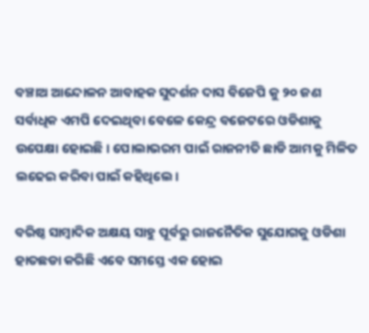ବଞ୍ଚାଅ ଆନ୍ଦୋଳନ ଆବାହକ ସୁଦର୍ଶନ ଦାସ ବିଜେପି କୁ ୨୦ ଜଣ ସର୍ବାଧିକ ଏମପି ଦେଇଥିବା ବେଳେ କେନ୍ଦ୍ର ବଜେଟରେ ଓଡିଶାକୁ ଉପେକ୍ଷା ହୋଇଛି। ପୋଲାଭରମ ପାଇଁ ରାଜନୀତି ଛାଡି ଆମକୁ ମିଳିତ ଲଢେଇ କରିବା ପାଇଁ କହିଥିଲେ।

ବରିଷ୍ଠ ସାମ୍ବାଦିକ ଅକ୍ଷୟ ସାହୁ ପୂର୍ବରୁ ରାଜନୈତିକ ସୁଯୋଗକୁ ଓଡିଶା ହାତଛଡା କରିଛି ଏବେ ସମସ୍ତେ ଏକ ହୋଇ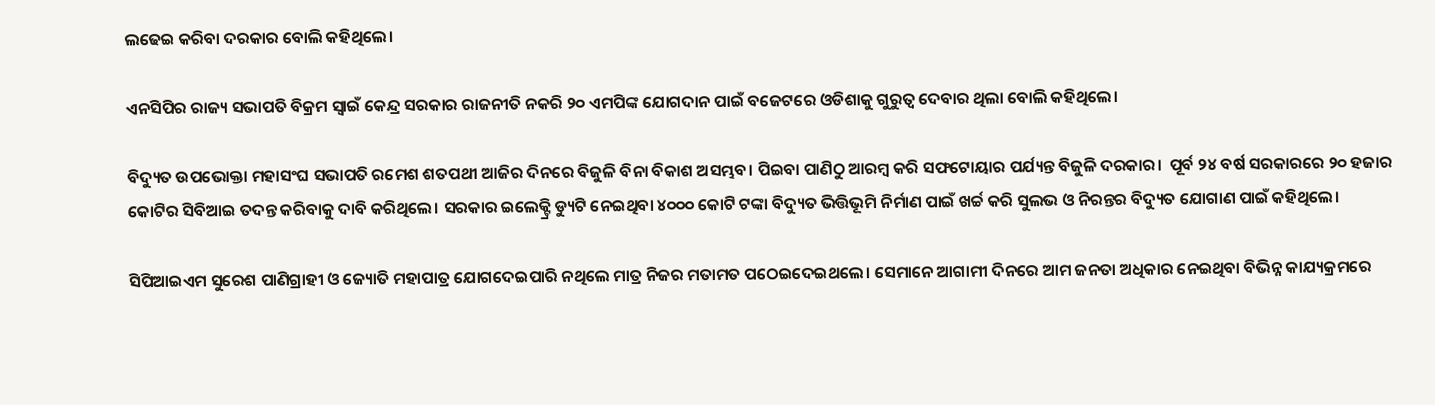ଲଢେଇ କରିବା ଦରକାର ବୋଲି କହିଥିଲେ।

ଏନସିପିର ରାଜ୍ୟ ସଭାପତି ବିକ୍ରମ ସ୍ୱାଇଁ କେନ୍ଦ୍ର ସରକାର ରାଜନୀତି ନକରି ୨୦ ଏମପିଙ୍କ ଯୋଗଦାନ ପାଇଁ ବଜେଟରେ ଓଡିଶାକୁ ଗୁରୁତ୍ୱ ଦେବାର ଥିଲା ବୋଲି କହିଥିଲେ।

ବିଦ୍ୟୁତ ଉପଭୋକ୍ତା ମହାସଂଘ ସଭାପତି ରମେଶ ଶତପଥୀ ଆଜିର ଦିନରେ ବିଜୁଳି ବିନା ବିକାଶ ଅସମ୍ଭବ। ପିଇବା ପାଣିଠୁ ଆରମ୍ବ କରି ସଫଟୋୟାର ପର୍ଯ୍ୟନ୍ତ ବିଜୁଳି ଦରକାର।  ପୂର୍ବ ୨୪ ବର୍ଷ ସରକାରରେ ୨୦ ହଜାର କୋଟିର ସିବିଆଇ ତଦନ୍ତ କରିବାକୁ ଦାବି କରିଥିଲେ। ସରକାର ଇଲେକ୍ଟ୍ରି ଡ୍ୟୁଟି ନେଇଥିବା ୪୦୦୦ କୋଟି ଟଙ୍କା ବିଦ୍ୟୁତ ଭିତ୍ତିଭୂମି ନିର୍ମାଣ ପାଇଁ ଖର୍ଚ୍ଚ କରି ସୁଲଭ ଓ ନିରନ୍ତର ବିଦ୍ୟୁତ ଯୋଗାଣ ପାଇଁ କହିଥିଲେ।

ସିପିଆଇଏମ ସୁରେଶ ପାଣିଗ୍ରାହୀ ଓ ଜ୍ୟୋତି ମହାପାତ୍ର ଯୋଗଦେଇପାରି ନଥିଲେ ମାତ୍ର ନିଜର ମତାମତ ପଠେଇଦେଇଥଲେ। ସେମାନେ ଆଗାମୀ ଦିନରେ ଆମ ଜନତା ଅଧିକାର ନେଇଥିବା ବିଭିନ୍ନ କାଯ୍ୟକ୍ରମରେ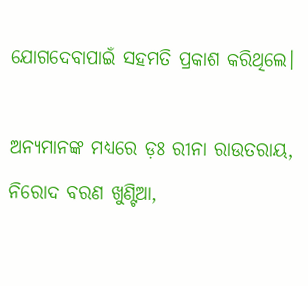ଯୋଗଦେବାପାଇଁ ସହମତି ପ୍ରକାଶ କରିଥିଲେ।

ଅନ୍ୟମାନଙ୍କ ମଧ୍ୟରେ ଡ଼ଃ ରୀନା ରାଉତରାୟ, ନିରୋଦ ବରଣ ଖୁଣ୍ଟିଆ,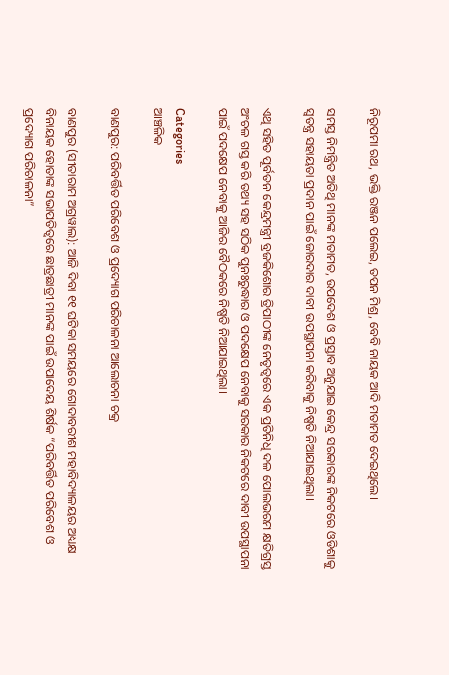ନିରୂପମା ରଥ, ଭକ୍ତି ରଞ୍ଜନ ପଲେଇ, ତପନ ମିଶ୍ର, ବେବି ନାୟକ ଆଦି ମତାମତ ଦେଇଥିଲେ।

ସମସ୍ତ ନିମନ୍ତ୍ରିତ ଅତିଥି ମାନଙ୍କ ମତାମତ, ଉପଦେଶ ଓ ପ୍ରସ୍ତାବ ଅନୁଯାଇ କେନ୍ଦ୍ର ସରକାରଙ୍କ ନିକଟରେ ଓଡିଶାକୁ ସ୍ୱତନ୍ତ୍ର ସହାୟତା ପ୍ରଦାନ ପାଇଁ ଜୋରଦାର ଦାବୀ ଉପସ୍ଥାପନା କରିବାକୁ ନିଷ୍ପତି ନିଆଯାଇଥିଲା।

ଏଥି ସହିତ ପୂର୍ବତନ କେନ୍ଦ୍ରମନ୍ତ୍ରୀ ବ୍ରଜକିଶୋର ତ୍ରିପାଠୀଙ୍କ ନେତୃତ୍ୱରେ ଏକ ପ୍ରତିନିଧି ଦଳ ପୋଲଭରମ କ୍ଷତିଗ୍ରସ୍ତ ଅଂଚଳ ଗସ୍ତ କରି ତଥ୍ୟ ସହ ସଠିକ ପୁନଃରୁଦ୍ଧାର ଓ ପଦକ୍ଷେପ ନେବାକୁ ସରକାର ନିକଟରେ ଦାବୀ ଉପସ୍ଥାପନା ପାଇଁ ପଦକ୍ଷେପ ନେବାକୁ ଆଜିର ବୈଠକରେ ନିଷ୍ପତି ନିଆଯାଇଥିଲା।

Categories
ଆଞ୍ଚଳିକ

ବାଣପୁର: ପରିବର୍ତ୍ତିତ ପରିବେଶ ଓ ପ୍ରଦ୍ୟୋଗ ପରିଚାଳନା ଆଲୋଚନା ଚକ୍ର

ବାଣପୁର (ସୀତାରାମ ଅଗ୍ରୱାଲ): ଆଜି ଦିବା ୧୧ ଘଟିକା ସମୟରେ ଗୋଦାବରୀଶ ମହାବିଦ୍ୟାଳୟର ଅଧ୍ୟକ୍ଷ ବିନାୟକ ହୋତାଙ୍କ ସଭାପତିତ୍ବରେ ଛାତ୍ରଛାତ୍ରୀ ମାନଙ୍କ ପାଇଁ ଉପାଦେୟ ଶିର୍ଷକ “ପରିବର୍ତ୍ତିତ ପରିବେଶ ଓ ପ୍ରଦ୍ୟୋଗ ପରିଚାଳନା”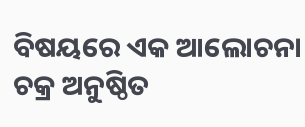ବିଷୟରେ ଏକ ଆଲୋଚନା ଚକ୍ର ଅନୁଷ୍ଠିତ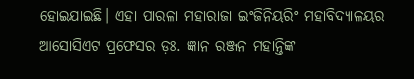ହୋଇଯାଇଛି। ଏହା ପାରଳା ମହାରାଜା ଇଂଜିନିୟରିଂ ମହାବିଦ୍ୟାଳୟର ଆସୋସିଏଟ ପ୍ରଫେସର ଡ଼ଃ. ଜ୍ଞାନ ରଞ୍ଜନ ମହାନ୍ତିଙ୍କ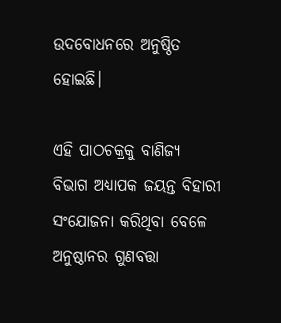ଉଦବୋଧନରେ ଅନୁଷ୍ଠିତ ହୋଇଛି।

ଏହି ପାଠଚକ୍ରକୁ ବାଣିଜ୍ୟ ବିଭାଗ ଅଧ୍ୟାପକ ଜୟନ୍ତ ବିହାରୀ ସଂଯୋଜନା କରିଥିବା ବେଳେ ଅନୁଷ୍ଠାନର ଗୁଣବତ୍ତା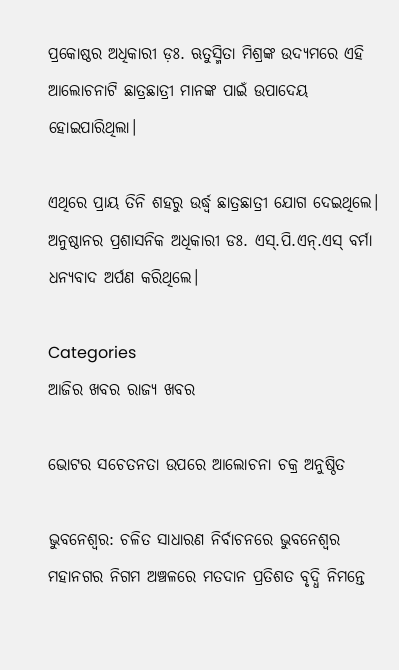ପ୍ରକୋଷ୍ଠର ଅଧିକାରୀ ଡ଼ଃ. ଋତୁସ୍ମିତା ମିଶ୍ରଙ୍କ ଉଦ୍ୟମରେ ଏହି ଆଲୋଚନାଟି ଛାତ୍ରଛାତ୍ରୀ ମାନଙ୍କ ପାଇଁ ଉପାଦେୟ ହୋଇପାରିଥିଲା।

ଏଥିରେ ପ୍ରାୟ ତିନି ଶହରୁ ଉର୍ଦ୍ଧ୍ଵ ଛାତ୍ରଛାତ୍ରୀ ଯୋଗ ଦେଇଥିଲେ। ଅନୁଷ୍ଠାନର ପ୍ରଶାସନିକ ଅଧିକାରୀ ଡଃ. ଏସ୍.ପି.ଏନ୍.ଏସ୍ ବର୍ମା ଧନ୍ୟବାଦ ଅର୍ପଣ କରିଥିଲେ।

Categories
ଆଜିର ଖବର ରାଜ୍ୟ ଖବର

ଭୋଟର ସଚେତନତା ଉପରେ ଆଲୋଚନା ଚକ୍ର ଅନୁଷ୍ଠିତ

ଭୁବନେଶ୍ୱର: ଚଳିତ ସାଧାରଣ ନିର୍ବାଚନରେ ଭୁବନେଶ୍ୱର ମହାନଗର ନିଗମ ଅଞ୍ଚଳରେ ମତଦାନ ପ୍ରତିଶତ ବୃଦ୍ଧି ନିମନ୍ତେ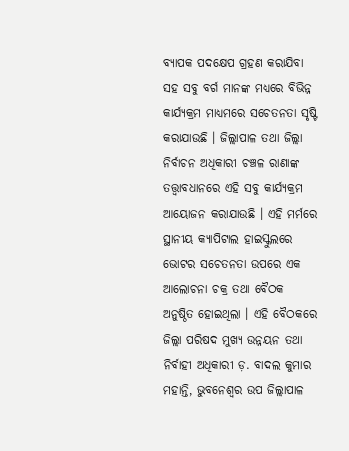ବ୍ୟାପକ ପଦକ୍ଷେପ ଗ୍ରହଣ କରାଯିବା ସହ ସବୁ ବର୍ଗ ମାନଙ୍କ ମଧ୍ୟରେ ବିଭିନ୍ନ କାର୍ଯ୍ୟକ୍ରମ ମାଧ୍ୟମରେ ସଚେତନତା ସୃଷ୍ଟି କରାଯାଉଛି । ଜିଲ୍ଲାପାଳ ତଥା ଜିଲ୍ଲା ନିର୍ବାଚନ ଅଧିକାରୀ ଚଞ୍ଚଳ ରାଣାଙ୍କ ତତ୍ତ୍ଵାବଧାନରେ ଏହି ସବୁ କାର୍ଯ୍ୟକ୍ରମ ଆୟୋଜନ କରାଯାଉଛି । ଏହି ମର୍ମରେ ସ୍ଥାନୀୟ କ୍ୟାପିଟାଲ ହାଇସ୍କୁଲରେ ଭୋଟର ସଚେତନତା ଉପରେ ଏକ ଆଲୋଚନା ଚକ୍ର ତଥା ବୈଠକ ଅନୁଷ୍ଠିତ ହୋଇଥିଲା । ଏହି ବୈଠକରେ ଜିଲ୍ଲା ପରିଷଦ ମୁଖ୍ୟ ଉନ୍ନୟନ ତଥା ନିର୍ବାହୀ ଅଧିକାରୀ ଡ଼. ବାଦଲ କୁମାର ମହାନ୍ତି, ଭୁବନେଶ୍ୱର ଉପ ଜିଲ୍ଲାପାଳ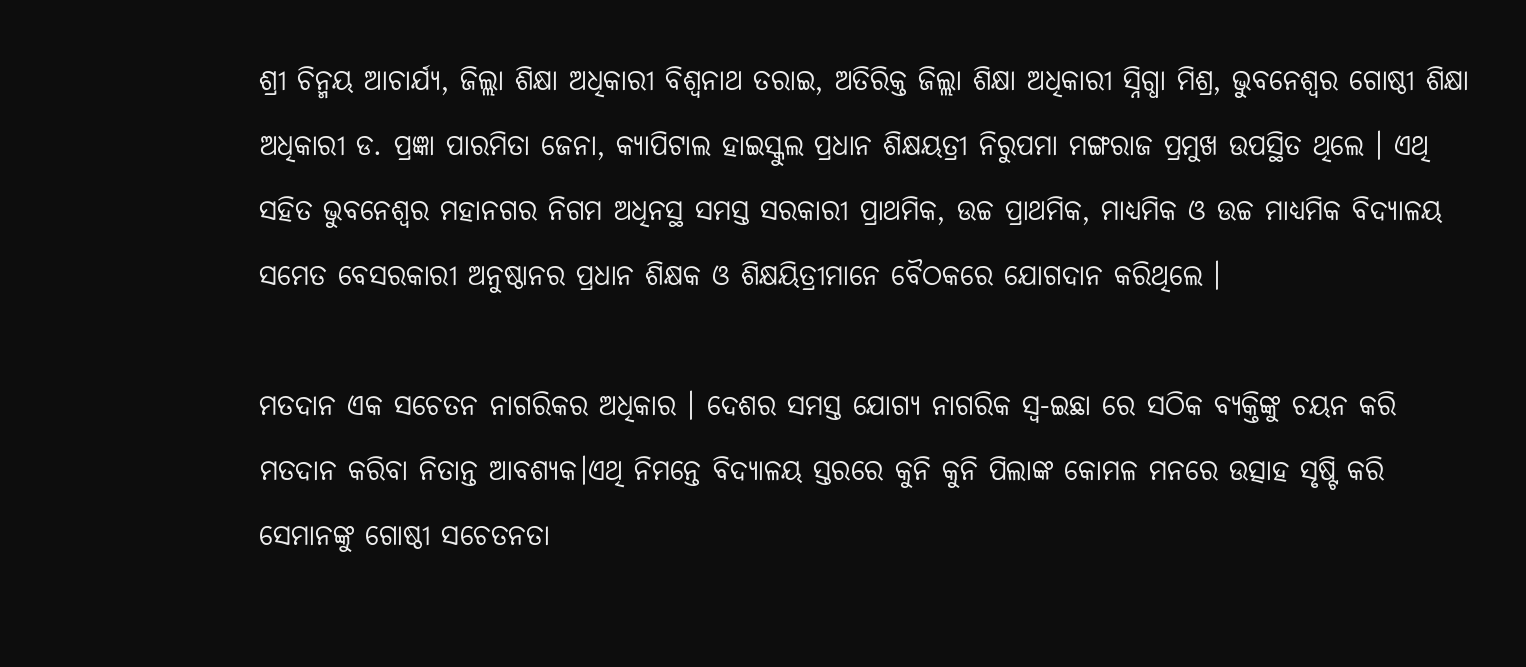ଶ୍ରୀ ଚିନ୍ମୟ ଆଚାର୍ଯ୍ୟ, ଜିଲ୍ଲା ଶିକ୍ଷା ଅଧିକାରୀ ବିଶ୍ୱନାଥ ତରାଇ, ଅତିରିକ୍ତ ଜିଲ୍ଲା ଶିକ୍ଷା ଅଧିକାରୀ ସ୍ନିଗ୍ଧା ମିଶ୍ର, ଭୁବନେଶ୍ୱର ଗୋଷ୍ଠୀ ଶିକ୍ଷା ଅଧିକାରୀ ଡ. ପ୍ରଜ୍ଞା ପାରମିତା ଜେନା, କ୍ୟାପିଟାଲ ହାଇସ୍କୁଲ ପ୍ରଧାନ ଶିକ୍ଷୟତ୍ରୀ ନିରୁପମା ମଙ୍ଗରାଜ ପ୍ରମୁଖ ଉପସ୍ଥିତ ଥିଲେ । ଏଥି ସହିତ ଭୁବନେଶ୍ୱର ମହାନଗର ନିଗମ ଅଧିନସ୍ଥ ସମସ୍ତ ସରକାରୀ ପ୍ରାଥମିକ, ଉଚ୍ଚ ପ୍ରାଥମିକ, ମାଧ୍ୟମିକ ଓ ଉଚ୍ଚ ମାଧ୍ୟମିକ ବିଦ୍ୟାଳୟ ସମେତ ବେସରକାରୀ ଅନୁଷ୍ଠାନର ପ୍ରଧାନ ଶିକ୍ଷକ ଓ ଶିକ୍ଷୟିତ୍ରୀମାନେ ବୈଠକରେ ଯୋଗଦାନ କରିଥିଲେ ।

ମତଦାନ ଏକ ସଚେତନ ନାଗରିକର ଅଧିକାର । ଦେଶର ସମସ୍ତ ଯୋଗ୍ୟ ନାଗରିକ ସ୍ଵ-ଇଛା ରେ ସଠିକ ବ୍ୟକ୍ତିଙ୍କୁ ଚୟନ କରି ମତଦାନ କରିବା ନିତାନ୍ତ ଆବଶ୍ୟକ।ଏଥି ନିମନ୍ତେ ବିଦ୍ୟାଳୟ ସ୍ତରରେ କୁନି କୁନି ପିଲାଙ୍କ କୋମଳ ମନରେ ଉତ୍ସାହ ସୃଷ୍ଟି କରି ସେମାନଙ୍କୁ ଗୋଷ୍ଠୀ ସଚେତନତା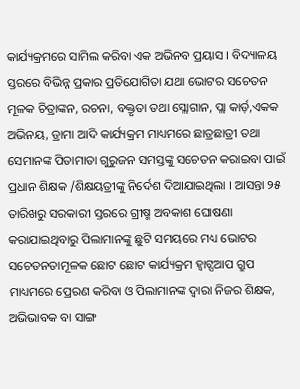କାର୍ଯ୍ୟକ୍ରମରେ ସାମିଲ କରିବା ଏକ ଅଭିନବ ପ୍ରୟାସ । ବିଦ୍ୟାଳୟ ସ୍ତରରେ ବିଭିନ୍ନ ପ୍ରକାର ପ୍ରତିଯୋଗିତା ଯଥା ଭୋଟର ସଚେତନ ମୂଳକ ଚିତ୍ରାଙ୍କନ, ରଚନା, ବକ୍ତୃତା ତଥା ସ୍ଲୋଗାନ, ପ୍ଲା କାର୍ଡ଼,ଏକକ ଅଭିନୟ, ଡ୍ରାମା ଆଦି କାର୍ଯ୍ୟକ୍ରମ ମାଧ୍ୟମରେ ଛାତ୍ରଛାତ୍ରୀ ତଥା ସେମାନଙ୍କ ପିତାମାତା ଗୁରୁଜନ ସମସ୍ତଙ୍କୁ ସଚେତନ କରାଇବା ପାଇଁ ପ୍ରଧାନ ଶିକ୍ଷକ /ଶିକ୍ଷୟତ୍ରୀଙ୍କୁ ନିର୍ଦେଶ ଦିଆଯାଇଥିଲା । ଆସନ୍ତା ୨୫ ତାରିଖରୁ ସରକାରୀ ସ୍ତରରେ ଗ୍ରୀଷ୍ମ ଅବକାଶ ଘୋଷଣା କରାଯାଇଥିବାରୁ ପିଲାମାନଙ୍କୁ ଛୁଟି ସମୟରେ ମଧ୍ୟ ଭୋଟର ସଚେତନତାମୂଳକ ଛୋଟ ଛୋଟ କାର୍ଯ୍ୟକ୍ରମ ହ୍ୱାଟ୍ସଆପ ଗ୍ରୁପ ମାଧ୍ୟମରେ ପ୍ରେରଣ କରିବା ଓ ପିଲାମାନଙ୍କ ଦ୍ୱାରା ନିଜର ଶିକ୍ଷକ, ଅଭିଭାବକ ବା ସାଙ୍ଗ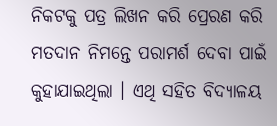ନିକଟକୁ ପତ୍ର ଲିଖନ କରି ପ୍ରେରଣ କରି ମତଦାନ ନିମନ୍ତେ ପରାମର୍ଶ ଦେବା ପାଇଁ କୁହାଯାଇଥିଲା । ଏଥି ସହିତ ବିଦ୍ୟାଳୟ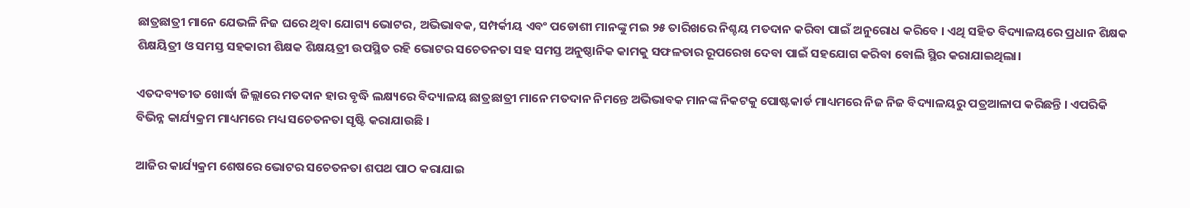ଛାତ୍ରଛାତ୍ରୀ ମାନେ ଯେଭଳି ନିଜ ଘରେ ଥିବା ଯୋଗ୍ୟ ଭୋଟର, ଅଭିଭାବକ, ସମ୍ପର୍କୀୟ ଏବଂ ପଡୋଶୀ ମାନଙ୍କୁ ମଇ ୨୫ ତାରିଖରେ ନିଶ୍ଚୟ ମତଦାନ କରିବା ପାଇଁ ଅନୁରୋଧ କରିବେ । ଏଥି ସହିତ ବିଦ୍ୟାଳୟରେ ପ୍ରଧାନ ଶିକ୍ଷକ ଶିକ୍ଷୟିତ୍ରୀ ଓ ସମସ୍ତ ସହକାରୀ ଶିକ୍ଷକ ଶିକ୍ଷୟତ୍ରୀ ଉପସ୍ଥିତ ରହି ଭୋଟର ସଚେତନତା ସହ ସମସ୍ତ ଅନୁଷ୍ଠାନିକ କାମକୁ ସଫଳତାର ରୂପରେଖ ଦେବା ପାଇଁ ସହଯୋଗ କରିବା ବୋଲି ସ୍ଥିର କରାଯାଇଥିଲା।

ଏତଦବ୍ୟତୀତ ଖୋର୍ଦ୍ଧା ଜିଲ୍ଲାରେ ମତଦାନ ହାର ବୃଦ୍ଧି ଲକ୍ଷ୍ୟରେ ବିଦ୍ୟାଳୟ ଛାତ୍ରଛାତ୍ରୀ ମାନେ ମତଦାନ ନିମନ୍ତେ ଅଭିଭାବକ ମାନଙ୍କ ନିକଟକୁ ପୋଷ୍ଟକାର୍ଡ ମାଧ୍ୟମରେ ନିଜ ନିଜ ବିଦ୍ୟାଳୟରୁ ପତ୍ରଆଳାପ କରିଛନ୍ତି । ଏପରିକି ବିଭିନ୍ନ କାର୍ଯ୍ୟକ୍ରମ ମାଧ୍ୟମରେ ମଧ୍ୟ ସଚେତନତା ସୃଷ୍ଟି କରାଯାଉଛି ।

ଆଜିର କାର୍ଯ୍ୟକ୍ରମ ଶେଷରେ ଭୋଟର ସଚେତନତା ଶପଥ ପାଠ କରାଯାଇ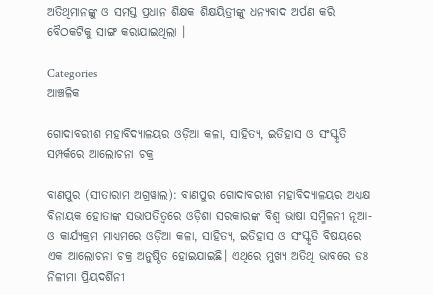ଅତିଥିମାନଙ୍କୁ ଓ ସମସ୍ତ ପ୍ରଧାନ ଶିକ୍ଷକ ଶିକ୍ଷୟିତ୍ରୀଙ୍କୁ ଧନ୍ୟବାଦ ଅର୍ପଣ କରି ବୈଠକଟିକୁ ସାଙ୍ଗ କରାଯାଇଥିଲା ।

Categories
ଆଞ୍ଚଳିକ

ଗୋଦାବରୀଶ ମହାବିଦ୍ୟାଳୟର ଓଡ଼ିଆ କଳା, ସାହିତ୍ୟ, ଇତିହାସ ଓ ସଂସ୍କୃତି ସମ୍ପର୍କରେ ଆଲୋଚନା ଚକ୍ର

ବାଣପୁର (ସୀତାରାମ ଅଗ୍ରୱାଲ): ବାଣପୁର ଗୋଦାବରୀଶ ମହାବିଦ୍ୟାଳୟର ଅଧ୍ୟକ୍ଷ ବିନାୟକ ହୋତାଙ୍କ ସଭାପତିତ୍ବରେ ଓଡ଼ିଶା ସରକାରଙ୍କ ବିଶ୍ଵ ଭାଷା ସମ୍ମିଳନୀ ନୂଆ-ଓ କାର୍ଯ୍ୟକ୍ରମ ମାଧ୍ୟମରେ ଓଡ଼ିଆ କଳା, ସାହିତ୍ୟ, ଇତିହାସ ଓ ସଂସ୍କୃତି ବିଷୟରେ ଏକ ଆଲୋଚନା ଚକ୍ର ଅନୁଷ୍ଠିତ ହୋଇଯାଇଛି। ଏଥିରେ ମୁଖ୍ୟ ଅତିଥି ଭାବରେ ଡଃ ନିଳୀମା ପ୍ରିୟଦର୍ଶିନୀ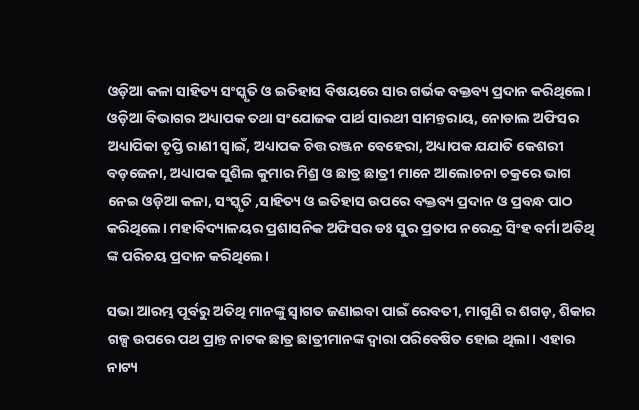ଓଡ଼ିଆ କଳା ସାହିତ୍ୟ ସଂସ୍କୃତି ଓ ଇତିହାସ ବିଷୟରେ ସାର ଗର୍ଭକ ବକ୍ତବ୍ୟ ପ୍ରଦାନ କରିଥିଲେ। ଓଡ଼ିଆ ବିଭାଗର ଅଧ୍ୟାପକ ତଥା ସଂଯୋଜକ ପାର୍ଥ ସାରଥୀ ସାମନ୍ତରାୟ, ନୋଡାଲ ଅଫିସର ଅଧ୍ୟାପିକା ତୃପ୍ତି ରାଣୀ ସ୍ୱାଇଁ, ଅଧ୍ୟାପକ ଚିତ୍ତ ରଞ୍ଜନ ବେହେରା, ଅଧ୍ୟାପକ ଯଯାତି କେଶରୀ ବଡ଼ଜେନା, ଅଧ୍ୟାପକ ସୁଶିଲ କୁମାର ମିଶ୍ର ଓ ଛାତ୍ର ଛାତ୍ରୀ ମାନେ ଆଲୋଚନା ଚକ୍ରରେ ଭାଗ ନେଇ ଓଡ଼ିଆ କଳା, ସଂସ୍କୃତି ,ସାହିତ୍ୟ ଓ ଇତିହାସ ଉପରେ ବକ୍ତବ୍ୟ ପ୍ରଦାନ ଓ ପ୍ରବନ୍ଧ ପାଠ କରିଥିଲେ। ମହାବିଦ୍ୟାଳୟର ପ୍ରଶାସନିକ ଅଫିସର ଡଃ ସୁର ପ୍ରତାପ ନରେନ୍ଦ୍ର ସିଂହ ବର୍ମା ଅତିଥି ଙ୍କ ପରିଚୟ ପ୍ରଦାନ କରିଥିଲେ।

ସଭା ଆରମ୍ଭ ପୂର୍ବରୁ ଅତିଥି ମାନଙ୍କୁ ସ୍ଵାଗତ ଜଣାଇବା ପାଇଁ ରେବତୀ, ମାଗୁଣି ର ଶଗଡ଼, ଶିକାର ଗଳ୍ପ ଉପରେ ପଥ ପ୍ରାନ୍ତ ନାଟକ ଛାତ୍ର ଛାତ୍ରୀମାନଙ୍କ ଦ୍ଵାରା ପରିବେଷିତ ହୋଇ ଥିଲା। ଏହାର ନାଟ୍ୟ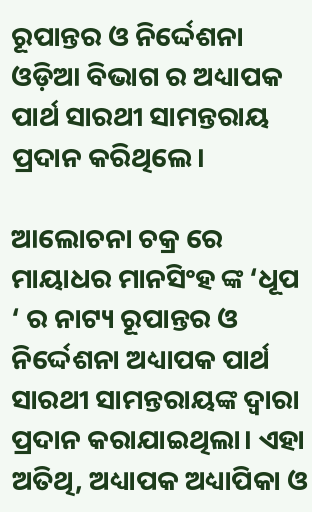ରୂପାନ୍ତର ଓ ନିର୍ଦ୍ଦେଶନା ଓଡ଼ିଆ ବିଭାଗ ର ଅଧ୍ୟାପକ ପାର୍ଥ ସାରଥୀ ସାମନ୍ତରାୟ ପ୍ରଦାନ କରିଥିଲେ।

ଆଲୋଚନା ଚକ୍ର ରେ ମାୟାଧର ମାନସିଂହ ଙ୍କ ‘ଧୂପ ‘ ର ନାଟ୍ୟ ରୂପାନ୍ତର ଓ ନିର୍ଦ୍ଦେଶନା ଅଧ୍ୟାପକ ପାର୍ଥ ସାରଥୀ ସାମନ୍ତରାୟଙ୍କ ଦ୍ଵାରା ପ୍ରଦାନ କରାଯାଇଥିଲା। ଏହା ଅତିଥି, ଅଧ୍ୟାପକ ଅଧ୍ୟାପିକା ଓ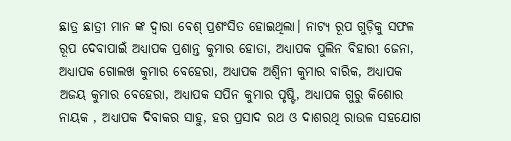ଛାତ୍ର ଛାତ୍ରୀ ମାନ ଙ୍କ ଦ୍ଵାରା ବେଶ୍ ପ୍ରଶଂସିତ ହୋଇଥିଲା। ନାଟ୍ୟ ରୂପ ଗୁଡ଼ିକୁ ସଫଳ ରୂପ ଦେବାପାଇଁ ଅଧ୍ୟାପକ ପ୍ରଶାନ୍ତ କୁମାର ହୋତା, ଅଧ୍ୟାପକ ପୁଲିନ ବିହାରୀ ଜେନା, ଅଧ୍ୟାପକ ଗୋଲଖ କୁମାର ବେହେରା, ଅଧ୍ୟାପକ ଅଶ୍ଵିନୀ କୁମାର ବାରିକ, ଅଧ୍ୟାପକ ଅଜୟ କୁମାର ବେହେରା, ଅଧ୍ୟାପକ ସପିନ କୁମାର ପୃଷ୍ଟି, ଅଧ୍ୟାପକ ଗୁରୁ କିଶୋର ନାୟକ , ଅଧ୍ୟାପକ ଦିବାକର ସାହୁ, ହର ପ୍ରସାଦ ରଥ ଓ ଦାଶରଥି ରାଉଳ ସହଯୋଗ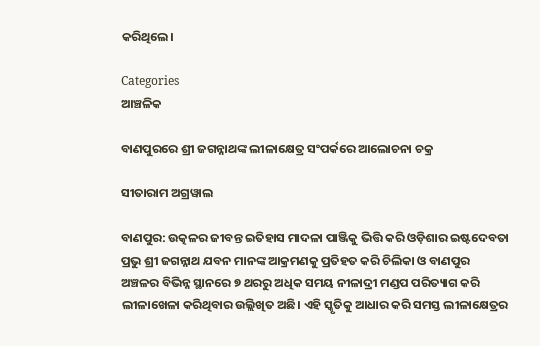କରିଥିଲେ।

Categories
ଆଞ୍ଚଳିକ

ବାଣପୁରରେ ଶ୍ରୀ ଜଗନ୍ନାଥଙ୍କ ଲୀଳାକ୍ଷେତ୍ର ସଂପର୍କରେ ଆଲୋଚନା ଚକ୍ର

ସୀତାରାମ ଅଗ୍ରୱାଲ

ବାଣପୁର: ଉତ୍କଳର ଜୀବନ୍ତ ଇତିହାସ ମାଦଳା ପାଞ୍ଜିକୁ ଭିତ୍ତି କରି ଓଡ଼ିଶାର ଇଷ୍ଟଦେବତା ପ୍ରଭୁ ଶ୍ରୀ ଜଗନ୍ନାଥ ଯବନ ମାନଙ୍କ ଆକ୍ରମଣକୁ ପ୍ରତିହତ କରି ଚିଲିକା ଓ ବାଣପୁର ଅଞ୍ଚଳର ବିଭିନ୍ନ ସ୍ଥାନରେ ୭ ଥରରୁ ଅଧିକ ସମୟ ନୀଳାଦ୍ରୀ ମଣ୍ଡପ ପରିତ୍ୟାଗ କରି ଲୀଳାଖେଳା କରିଥିବାର ଉଲ୍ଲିଖିତ ଅଛି। ଏହି ସ୍କୃତିକୁ ଆଧାର କରି ସମସ୍ତ ଲୀଳାକ୍ଷେତ୍ରର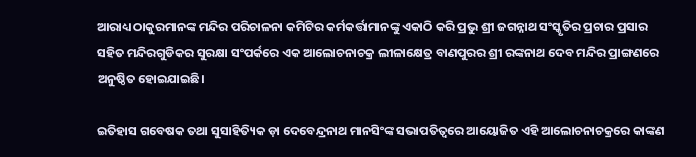ଆରାଧ୍ୟ ଠାକୁରମାନଙ୍କ ମନ୍ଦିର ପରିଚାଳନା କମିଟିର କର୍ମକର୍ତ୍ତାମାନଙ୍କୁ ଏକାଠି କରି ପ୍ରଭୁ ଶ୍ରୀ ଜଗନ୍ନାଥ ସଂସ୍କୃତିର ପ୍ରଚାର ପ୍ରସାର ସହିତ ମନ୍ଦିରଗୁଡିକର ସୁରକ୍ଷା ସଂପର୍କରେ ଏକ ଆଲୋଚନାଚକ୍ର ଲୀଳାକ୍ଷେତ୍ର ବାଣପୁରର ଶ୍ରୀ ରଙ୍କନାଥ ଦେବ ମନ୍ଦିର ପ୍ରାଙ୍ଗଣରେ ଅନୁଷ୍ଠିତ ହୋଇଯାଇଛି।

ଇତିହାସ ଗବେଷକ ତଥା ସୁସାହିତ୍ୟିକ ଡ଼ା ଦେବେନ୍ଦ୍ରନାଥ ମାନସିଂଙ୍କ ସଭାପତିତ୍ଵରେ ଆୟୋଜିତ ଏହି ଆଲୋଚନାଚକ୍ରରେ କାଙ୍କଣ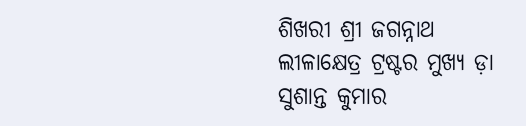ଶିଖରୀ ଶ୍ରୀ ଜଗନ୍ନାଥ ଲୀଳାକ୍ଷେତ୍ର ଟ୍ରଷ୍ଟର ମୁଖ୍ୟ ଡ଼ା ସୁଶାନ୍ତ କୁମାର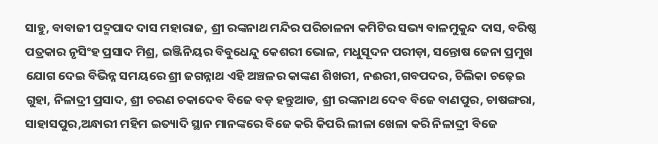ସାହୁ, ବାବାଜୀ ପଦ୍ମପାଦ ଦାସ ମହାରାଜ, ଶ୍ରୀ ରଙ୍କନାଥ ମନ୍ଦିର ପରିଚାଳନା କମିଟିର ସଭ୍ୟ ବାଳମୁକୁନ୍ଦ ଦାସ, ବରିଷ୍ଠ ପତ୍ରକାର ନୃସିଂହ ପ୍ରସାଦ ମିଶ୍ର, ଇଞ୍ଜିନିୟର ବିବୁଧେନ୍ଦୁ କେଶରୀ ଭୋଳ, ମଧୁସୂଦନ ପରୀଡ଼ା, ସନ୍ତୋଷ ଜେନା ପ୍ରମୁଖ ଯୋଗ ଦେଇ ବିଭିନ୍ନ ସମୟରେ ଶ୍ରୀ ଜଗନ୍ନାଥ ଏହି ଅଞ୍ଚଳର କାଙ୍କଣ ଶିଖରୀ, ନଈରୀ,ଗବପଦର, ଚିଲିକା ଚଢ଼େଇ ଗୁହା, ନିଳାଦ୍ରୀ ପ୍ରସାଦ, ଶ୍ରୀ ଚରଣ ଚକାଦେବ ବିଜେ ବଡ଼ ହନ୍ତୁଆଡ, ଶ୍ରୀ ରଙ୍କନାଥ ଦେବ ବିଜେ ବାଣପୁର, ଚାଷଙ୍ଗରା, ସାହାସପୁର,ଅନ୍ଧାରୀ ମହିମ ଇତ୍ୟାଦି ସ୍ଥାନ ମାନଙ୍କରେ ବିଜେ କରି କିପରି ଲୀଳା ଖେଳା କରି ନିଳାଦ୍ରୀ ବିଜେ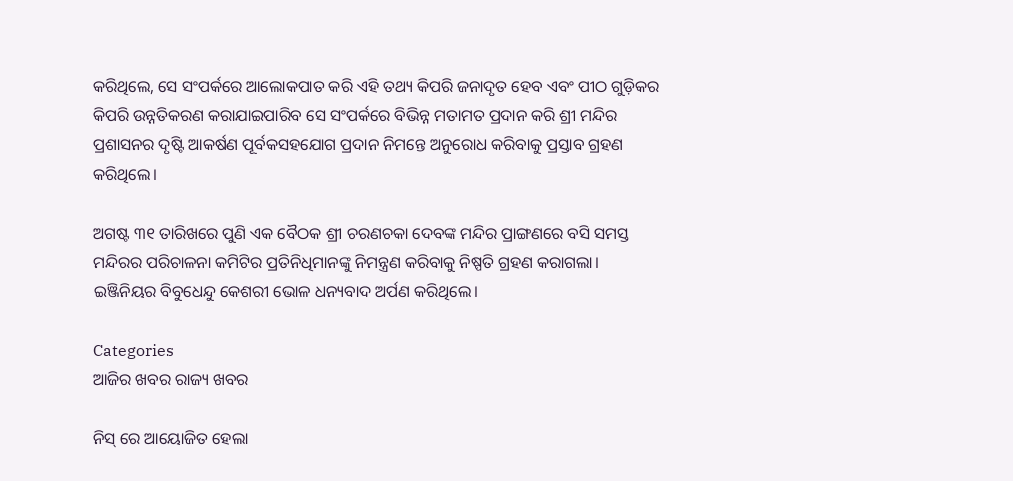କରିଥିଲେ, ସେ ସଂପର୍କରେ ଆଲୋକପାତ କରି ଏହି ତଥ୍ୟ କିପରି ଜନାଦୃତ ହେବ ଏବଂ ପୀଠ ଗୁଡ଼ିକର କିପରି ଉନ୍ନତିକରଣ କରାଯାଇପାରିବ ସେ ସଂପର୍କରେ ବିଭିନ୍ନ ମତାମତ ପ୍ରଦାନ କରି ଶ୍ରୀ ମନ୍ଦିର ପ୍ରଶାସନର ଦୃଷ୍ଟି ଆକର୍ଷଣ ପୂର୍ବକସହଯୋଗ ପ୍ରଦାନ ନିମନ୍ତେ ଅନୁରୋଧ କରିବାକୁ ପ୍ରସ୍ତାବ ଗ୍ରହଣ କରିଥିଲେ।

ଅଗଷ୍ଟ ୩୧ ତାରିଖରେ ପୁଣି ଏକ ବୈଠକ ଶ୍ରୀ ଚରଣଚକା ଦେବଙ୍କ ମନ୍ଦିର ପ୍ରାଙ୍ଗଣରେ ବସି ସମସ୍ତ ମନ୍ଦିରର ପରିଚାଳନା କମିଟିର ପ୍ରତିନିଧିମାନଙ୍କୁ ନିମନ୍ତ୍ରଣ କରିବାକୁ ନିଷ୍ପତି ଗ୍ରହଣ କରାଗଲା। ଇଞ୍ଜିନିୟର ବିବୁଧେନ୍ଦୁ କେଶରୀ ଭୋଳ ଧନ୍ୟବାଦ ଅର୍ପଣ କରିଥିଲେ।

Categories
ଆଜିର ଖବର ରାଜ୍ୟ ଖବର

ନିସ୍‌ ରେ ଆୟୋଜିତ ହେଲା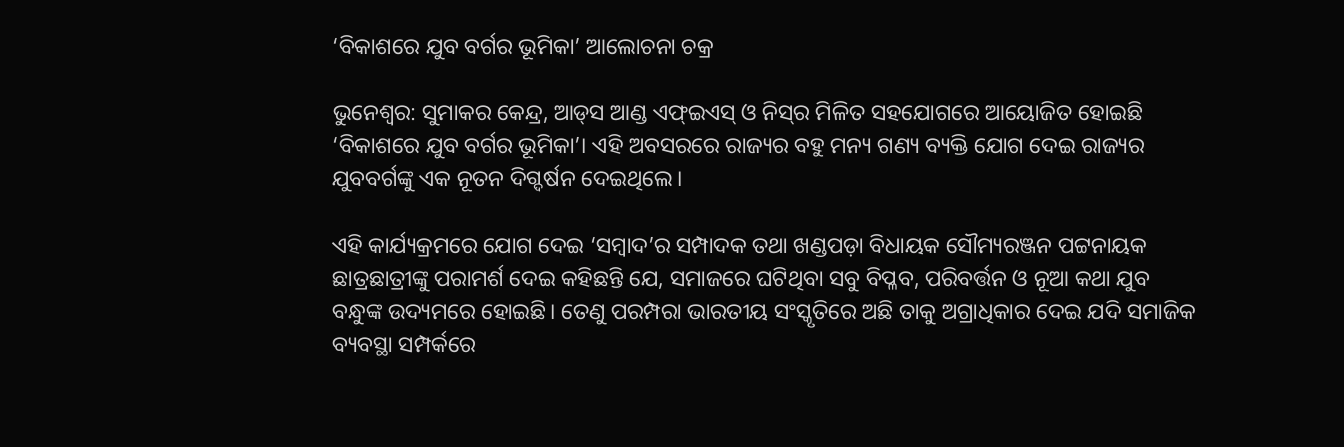‘ବିକାଶରେ ଯୁବ ବର୍ଗର ଭୂମିକା’ ଆଲୋଚନା‌ ଚକ୍ର

ଭୁନେଶ୍ବର: ସୁମାକର କେନ୍ଦ୍ର, ଆଡ୍‌ସ ଆଣ୍ଡ ଏଫ୍‌ଇଏସ୍‌ ଓ ନିସ୍‌ର ମିଳିତ ସହ‌ଯୋଗରେ ଆୟୋଜିତ ହୋଇଛି ‘ବିକାଶରେ ଯୁବ ବର୍ଗର ଭୂମିକା’। ଏହି ଅବସରରେ ରାଜ୍ୟର ବହୁ ମନ୍ୟ ଗଣ୍ୟ ବ୍ୟକ୍ତି ଯୋଗ ଦେଇ ରାଜ୍ୟର ଯୁବବର୍ଗଙ୍କୁ ଏକ ନୂତନ ଦିଗ୍ଦର୍ଷନ ଦେଇଥିଲେ।

ଏହି କାର୍ଯ୍ୟକ୍ରମରେ ଯୋଗ ଦେଇ ‘ସମ୍ବାଦ’ର ସମ୍ପାଦକ ‌ତଥା ଖଣ୍ଡପଡ଼ା ବିଧାୟକ ସୌମ୍ୟରଞ୍ଜନ ପଟ୍ଟନାୟକ ଛାତ୍ରଛାତ୍ରୀଙ୍କୁ ପରାମର୍ଶ ଦେଇ କହିଛନ୍ତି ଯେ, ସମାଜରେ ଘଟିଥିବା ସବୁ ବିପ୍ଳବ, ପରିବର୍ତ୍ତନ ଓ ନୂଆ କଥା ଯୁବ ବନ୍ଧୁଙ୍କ ଉଦ୍ୟମରେ ହୋଇଛି। ‌ତେଣୁ ପରମ୍ପରା‌ ଭାରତୀୟ ସଂସ୍କୃତିରେ ଅଛି ତାକୁ ଅଗ୍ରାଧିକାର ଦେଇ ଯଦି ସମାଜିକ ବ୍ୟବସ୍ଥା ସମ୍ପର୍କରେ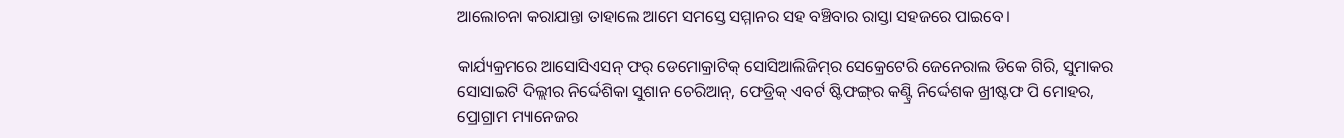ଆଲୋଚନା‌ କରାଯାନ୍ତା ତାହାଲେ ଆମେ ସମସ୍ତେ ସମ୍ମାନର ସହ ବଞ୍ଚିବାର ରାସ୍ତା ସହଜରେ ପାଇବେ।

କାର୍ଯ୍ୟକ୍ରମରେ ଆସୋସିଏସନ୍‌ ଫର୍‌ ଡେମୋକ୍ରାଟିକ୍‌ ସୋସିଆଲିଜିମ୍‌ର ସେକ୍ରେଟେରି ଜେନେରାଲ ଡିକେ ଗିରି, ସୁମାକର ସୋସାଇଟି ଦିଲ୍ଲୀର ନିର୍ଦ୍ଦେଶିକା ସୁଶାନ ଚେରିଆନ୍‌, ଫେଡ୍ରିକ୍‌ ଏବର୍ଟ ଷ୍ଟିଫଙ୍ଗ୍‌ର କଣ୍ଟ୍ରି ନିର୍ଦ୍ଦେଶକ ଖ୍ରୀଷ୍ଟଫ ପି ମୋହର, ପ୍ର‌ୋଗ୍ରାମ ମ୍ୟାନେଜର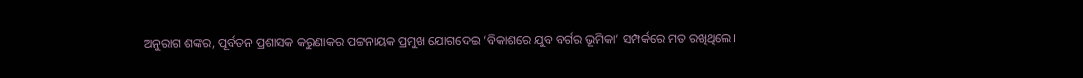ଅନୁରାଗ ଶଙ୍କର, ପୂର୍ବତନ ପ୍ରଶାସକ କରୁଣାକର ପଟ୍ଟନାୟକ ପ୍ରମୁଖ ଯୋଗଦେଇ ‘ବିକାଶରେ ଯୁବ ବର୍ଗର ଭୂମିକା’ ସମ୍ପର୍କରେ ମତ ରଖିଥିଲେ।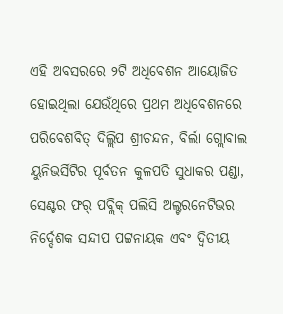ଏହି ଅବସରରେ ୨ଟି ଅଧିବେଶନ ଆୟୋଜିତ ହୋଇଥିଲା ଯେଉଁଥିରେ ପ୍ରଥମ ଅଧିବେଶନରେ ପରିବେଶବିତ୍‌ ଦିଲ୍ଲିପ ଶ୍ରୀଚନ୍ଦନ, ବିର୍ଲା ଗ୍ଲୋବାଲ ୟୁନିଭର୍ସିଟିର ପୂର୍ବତନ କୁଳପତି ସୁଧାକର ପଣ୍ଡା, ସେଣ୍ଟର ଫର୍‌ ପବ୍ଲିକ୍‌ ‌ପଲିସି ଅଲ୍ଟରନେଟିଭର ନି‌‌ର୍ଦ୍ଦେଶକ ସନ୍ଦୀପ ପଟ୍ଟନାୟକ ଏବଂ ଦ୍ବିତୀୟ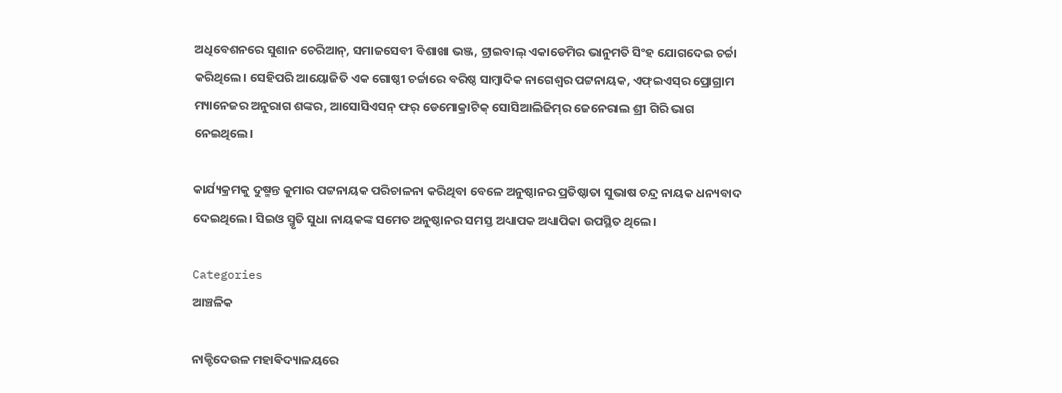ଅଧିବେଶନରେ ସୁଶାନ ଚେରିଆନ୍‌, ସମାଜସେବୀ ବିଶାଖା ଭଞ୍ଜ, ଟ୍ରାଇବାଲ୍‌ ଏକାଡେମିର ଭାନୁମତି ସିଂହ ଯୋଗ‌ଦେଇ ଚର୍ଚ୍ଚା କରିଥି‌ଲେ। ସେହିପରି ଆୟୋଜିତି ଏକ ଗୋଷ୍ଠୀ ଚର୍ଚ୍ଚାରେ ବରିଷ୍ଠ ସାମ୍ବାଦିକ ନାଗେଶ୍ବର ପଟ୍ଟନାୟକ, ଏଫ୍ଇଏସ୍‌ର ପ୍ରୋଗ୍ରାମ ମ୍ୟାନେଜର ଅନୁରାଗ ଶଙ୍କର, ଆସୋସିଏସନ୍‌ ଫର୍‌ ଡେମୋକ୍ରାଟିକ୍‌ ସୋସିଆଲିଜିମ୍‌ର ଜେନେରାଲ ଶ୍ରୀ ଗିରି ଭାଗ ନେଇଥିଲେ।

କାର୍ଯ୍ୟକ୍ରମକୁ ଦୁଷ୍ମନ୍ତ କୁମାର ପଟ୍ଟନାୟକ ପରିଚାଳନା କରିଥିବ‌ା ବେ‌ଳେ ଅନୁଷ୍ଠାନର ପ୍ରତିଷ୍ଠାତା ସୁଭାଷ ଚନ୍ଦ୍ର ନାୟକ ଧନ୍ୟବାଦ ଦେଇଥିଲେ। ସିଇଓ ସ୍ମୃତି ସୁଧା ନାୟକଙ୍କ ସମେତ ଅନୁଷ୍ଠାନର ସମସ୍ତ ଅଧ୍ୟାପକ ଅଧ୍ୟାପିକା ଉପସ୍ଥିତ ଥିଲେ।

Categories
ଆଞ୍ଚଳିକ

ନାକ୍ଟିଦେଉଳ ମହାଵିଦ୍ୟାଳୟରେ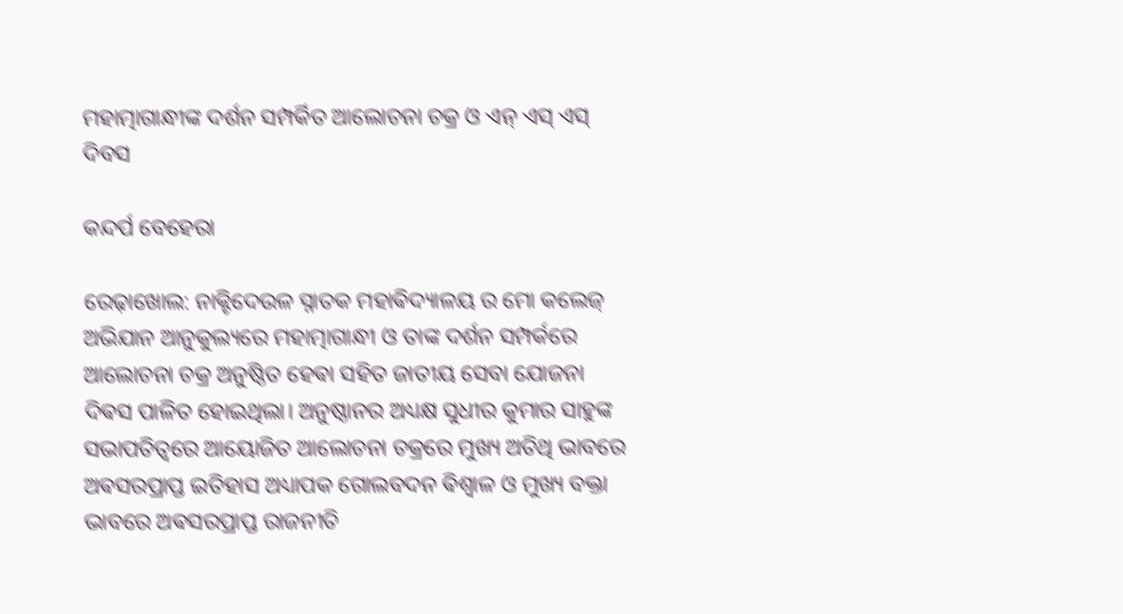ମହାତ୍ମାଗାନ୍ଧୀଙ୍କ ଦର୍ଶନ ସମ୍ପର୍କିତ ଆଲୋଚନା ଚକ୍ର ଓ ଏନ୍ ଏସ୍ ଏସ୍ ଦିବସ

କନ୍ଦର୍ପ ବେହେରା

ରେଢ଼ାଖୋଲ: ନାକ୍ଟିଦେଉଳ ସ୍ନାତକ ମହାଵିଦ୍ୟାଳୟ ର ମୋ କଲେଜ୍ ଅଭିଯାନ ଆନୁକୁଲ୍ୟରେ ମହାତ୍ମାଗାନ୍ଧୀ ଓ ତାଙ୍କ ଦର୍ଶନ ସମ୍ପର୍କରେ ଆଲୋଚନା ଚକ୍ର ଅନୁଷ୍ଠିତ ହେଵା ସହିତ ଜାତୀୟ ସେବା ଯୋଜନା ଦିଵସ ପାଳିତ ହୋଇଥିଲା। ଅନୁଷ୍ଠାନର ଅଧ୍ୟକ୍ଷ ସୁଧୀର କୁମାର ସାହୁଙ୍କ ସଭାପତିତ୍ୱରେ ଆୟୋଜିତ ଆଲୋଚନା ଚକ୍ରରେ ମୁଖ୍ୟ ଅତିଥି ଭାବରେ ଅଵସରପ୍ରାପ୍ତ ଇତିହାସ ଅଧ୍ୟାପକ ଗୋଲବଦନ ଵିଶ୍ଵାଳ ଓ ମୁଖ୍ୟ ବକ୍ତା ଭାବରେ ଅଵସରପ୍ରାପ୍ତ ରାଜନୀତି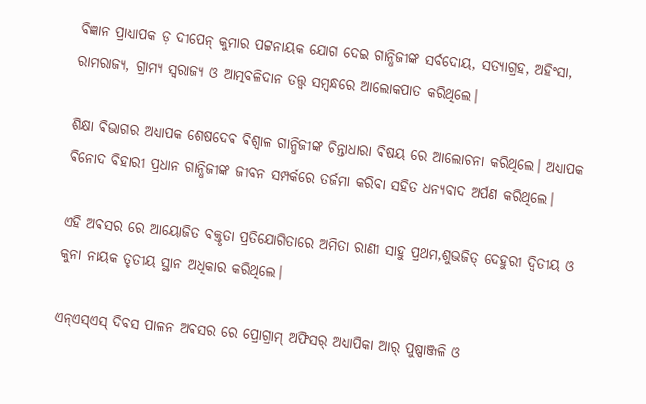ବିଜ୍ଞାନ ପ୍ରାଧ୍ୟାପକ ଡ଼ ଦୀପେନ୍ କୁମାର ପଟ୍ଟନାୟକ ଯୋଗ ଦେଇ ଗାନ୍ଧିଜୀଙ୍କ ସର୍ବଦୋୟ, ସତ୍ୟାଗ୍ରହ, ଅହିଂସା, ରାମରାଜ୍ୟ, ଗ୍ରାମ୍ୟ ସ୍ଵରାଜ୍ୟ ଓ ଆତ୍ମବଳିଦାନ ତତ୍ତ୍ୱ ସମ୍ଵନ୍ଧରେ ଆଲୋକପାତ କରିଥିଲେ।

ଶିକ୍ଷା ଵିଭାଗର ଅଧ୍ୟାପକ ଶେଷଦେଵ ଵିଶ୍ଵାଳ ଗାନ୍ଧିଜୀଙ୍କ ଚିନ୍ତାଧାରା ଵିଷୟ ରେ ଆଲୋଚନା କରିଥିଲେ। ଅଧ୍ୟାପକ ଵିନୋଦ ବିହାରୀ ପ୍ରଧାନ ଗାନ୍ଧିଜୀଙ୍କ ଜୀବନ ସମ୍ପର୍କରେ ତର୍ଜମା କରିବା ସହିତ ଧନ୍ୟବାଦ ଅର୍ପଣ କରିଥିଲେ।

ଏହି ଅଵସର ରେ ଆୟୋଜିତ ବକ୍ତୃତା ପ୍ରତିଯୋଗିତାରେ ଅମିତା ରାଣୀ ସାହୁ ପ୍ରଥମ,ଶୁଭଜିତ୍ ଦେହୁରୀ ଦ୍ୱିତୀୟ ଓ କୁନା ନାୟକ ତୃତୀୟ ସ୍ଥାନ ଅଧିକାର କରିଥିଲେ।

ଏନ୍ଏସ୍ଏସ୍ ଦିବସ ପାଳନ ଅଵସର ରେ ପ୍ରୋଗ୍ରାମ୍ ଅଫିସର୍ ଅଧ୍ୟାପିକା ଆର୍ ପୁଷ୍ପାଞ୍ଜଳି ଓ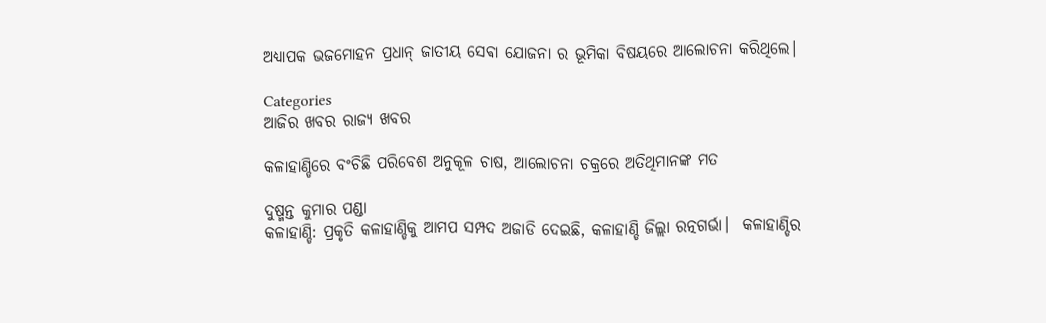ଅଧ୍ୟାପକ ଭଜମୋହନ ପ୍ରଧାନ୍ ଜାତୀୟ ସେଵା ଯୋଜନା ର ଭୂମିକା ବିଷୟରେ ଆଲୋଚନା କରିଥିଲେ।

Categories
ଆଜିର ଖବର ରାଜ୍ୟ ଖବର

କଳାହାଣ୍ଡିରେ ବଂଚିଛି ପରିବେଶ ଅନୁକୂଳ ଚାଷ, ଆଲୋଚନା ଚକ୍ରରେ ଅତିଥିମାନଙ୍କ ମତ

ଦୁଷ୍ମନ୍ତ କୁମାର ପଣ୍ଡା
କଳାହାଣ୍ଡି: ପ୍ରକୃତି କଳାହାଣ୍ଡିକୁ ଆମପ ସମ୍ପଦ ଅଜାଡି ଦେଇଛି, କଳାହାଣ୍ଡି ଜିଲ୍ଲା ରତ୍ନଗର୍ଭା।  କଳାହାଣ୍ଡିର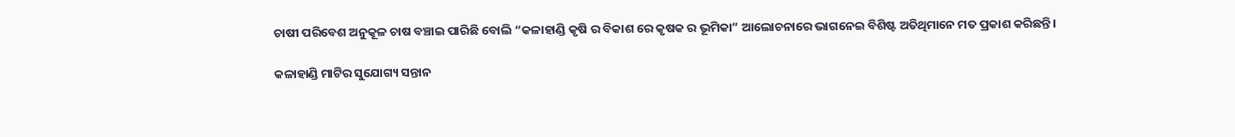ଚାଷୀ ପରିବେଶ ଅନୁକୂଳ ଚାଷ ବଞ୍ଚାଇ ପାରିଛି ବୋଲି “କଳାହାଣ୍ଡି କୃଷି ର ବିକାଶ ରେ କୃଷକ ର ଭୂମିକା” ଆଲୋଚନାରେ ଭାଗନେଇ ବିଶିଷ୍ଟ ଅତିଥିମାନେ ମତ ପ୍ରକାଶ କରିଛନ୍ତି।

କଳାହାଣ୍ଡି ମାଟିର ସୁଯୋଗ୍ୟ ସନ୍ତାନ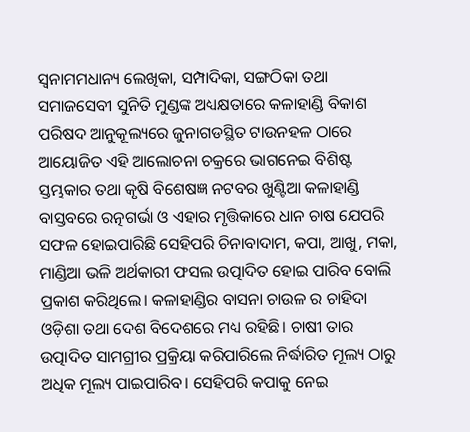ସ୍ଵନାମମଧାନ୍ୟ ଲେଖିକା, ସମ୍ପାଦିକା, ସଙ୍ଗଠିକା ତଥା ସମାଜସେବୀ ସୁନିତି ମୁଣ୍ଡଙ୍କ ଅଧ୍ୟକ୍ଷତାରେ କଳାହାଣ୍ଡି ବିକାଶ ପରିଷଦ ଆନୁକୂଲ୍ୟରେ ଜୁନାଗଡସ୍ଥିତ ଟାଉନହଳ ଠାରେ ଆୟୋଜିତ ଏହି ଆଲୋଚନା ଚକ୍ରରେ ଭାଗନେଇ ବିଶିଷ୍ଟ ସ୍ତମ୍ଭକାର ତଥା କୃଷି ବିଶେଷଜ୍ଞ ନଟବର ଖୁଣ୍ଟିଆ କଳାହାଣ୍ଡି ବାସ୍ତବରେ ରତ୍ନଗର୍ଭା ଓ ଏହାର ମୃତ୍ତିକାରେ ଧାନ ଚାଷ ଯେପରି ସଫଳ ହୋଇପାରିଛି ସେହିପରି ଚିନାବାଦାମ, କପା, ଆଖୁ, ମକା, ମାଣ୍ଡିଆ ଭଳି ଅର୍ଥକାରୀ ଫସଲ ଉତ୍ପାଦିତ ହୋଇ ପାରିବ ବୋଲି ପ୍ରକାଶ କରିଥିଲେ। କଳାହାଣ୍ଡିର ବାସନା ଚାଉଳ ର ଚାହିଦା ଓଡ଼ିଶା ତଥା ଦେଶ ବିଦେଶରେ ମଧ୍ୟ ରହିଛି। ଚାଷୀ ତାର ଉତ୍ପାଦିତ ସାମଗ୍ରୀର ପ୍ରକ୍ରିୟା କରିପାରିଲେ ନିର୍ଦ୍ଧାରିତ ମୂଲ୍ୟ ଠାରୁ ଅଧିକ ମୂଲ୍ୟ ପାଇପାରିବ। ସେହିପରି କପାକୁ ନେଇ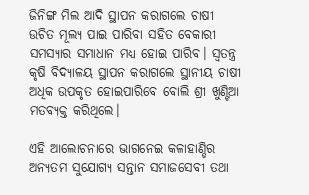ଜିନିଙ୍ଗ ମିଲ ଆଦି ସ୍ଥାପନ କରାଗଲେ ଚାଷୀ ଉଚିତ ମୂଲ୍ୟ ପାଇ ପାରିବା ସହିତ ବେକାରୀ ସମସ୍ୟାର ସମାଧାନ ମଧ୍ୟ ହୋଇ ପାରିବ। ସ୍ଵତନ୍ତ୍ର କୃଷି ବିଦ୍ୟାଳୟ ସ୍ଥାପନ କରାଗଲେ ସ୍ଥାନୀୟ ଚାଷୀ ଅଧିକ ଉପକୃତ ହୋଇପାରିବେ ବୋଲି ଶ୍ରୀ ଖୁଣ୍ଟିଆ ମତବ୍ୟକ୍ତ କରିଥିଲେ।

ଏହି ଆଲୋଚନାରେ ଭାଗନେଇ କଳାହାଣ୍ଡିର ଅନ୍ୟତମ ସୁଯୋଗ୍ୟ ସନ୍ତାନ ସମାଜସେବୀ ତଥା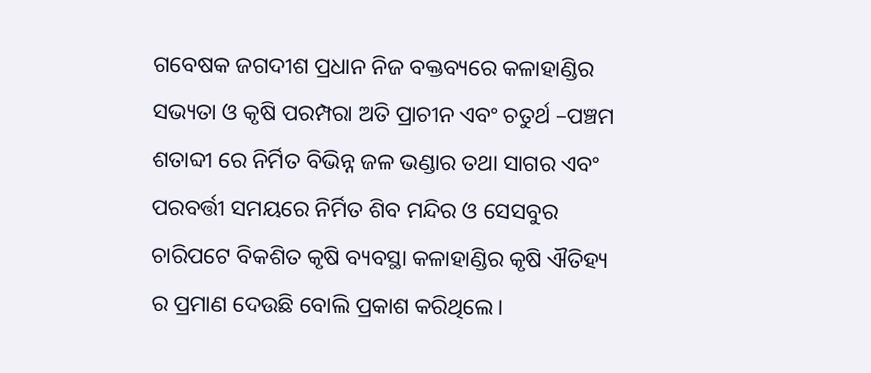ଗବେଷକ ଜଗଦୀଶ ପ୍ରଧାନ ନିଜ ବକ୍ତବ୍ୟରେ କଳାହାଣ୍ଡିର ସଭ୍ୟତା ଓ କୃଷି ପରମ୍ପରା ଅତି ପ୍ରାଚୀନ ଏବଂ ଚତୁର୍ଥ –ପଞ୍ଚମ ଶତାବ୍ଦୀ ରେ ନିର୍ମିତ ବିଭିନ୍ନ ଜଳ ଭଣ୍ଡାର ତଥା ସାଗର ଏବଂ ପରବର୍ତ୍ତୀ ସମୟରେ ନିର୍ମିତ ଶିବ ମନ୍ଦିର ଓ ସେସବୁର ଚାରିପଟେ ବିକଶିତ କୃଷି ବ୍ୟବସ୍ଥା କଳାହାଣ୍ଡିର କୃଷି ଐତିହ୍ୟ ର ପ୍ରମାଣ ଦେଉଛି ବୋଲି ପ୍ରକାଶ କରିଥିଲେ।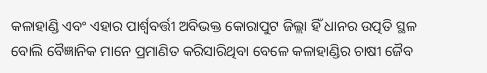କଳାହାଣ୍ଡି ଏବଂ ଏହାର ପାର୍ଶ୍ବବର୍ତ୍ତୀ ଅବିଭକ୍ତ କୋରାପୁଟ ଜିଲ୍ଲା ହିଁ ଧାନର ଉତ୍ପତି ସ୍ଥଳ ବୋଲି ବୈଜ୍ଞାନିକ ମାନେ ପ୍ରମାଣିତ କରିସାରିଥିବା ବେଳେ କଳାହାଣ୍ଡିର ଚାଷୀ ଜୈବ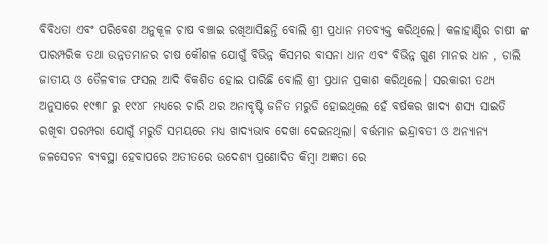ବିବିଧତା ଏବଂ ପରିବେଶ ଅନୁକୂଳ ଚାଷ ବଞ୍ଚାଇ ରଖିଆସିଛନ୍ତି ବୋଲି ଶ୍ରୀ ପ୍ରଧାନ ମତବ୍ୟକ୍ତ କରିଥିଲେ। କଳାହାଣ୍ଡିର ଚାଷୀ ଙ୍କ ପାରମ୍ପରିକ ତଥା ଉନ୍ନତମାନର ଚାଷ କୌଶଳ ଯୋଗୁଁ ବିଭିନ୍ନ କିସମର ବାସନା ଧାନ ଏବଂ ବିଭିନ୍ନ ଗୁଣ ମାନର ଧାନ , ଡାଲି ଜାତୀୟ ଓ ତୈଳବୀଜ ଫସଲ ଆଦି ବିକଶିତ ହୋଇ ପାରିଛି ବୋଲି ଶ୍ରୀ ପ୍ରଧାନ ପ୍ରକାଶ କରିଥିଲେ। ସରକାରୀ ତଥ୍ୟ ଅନୁସାରେ ୧୯୩୮ ରୁ ୧୯୪୮ ମଧ୍ୟରେ ଚାରି ଥର ଅନାବୃଷ୍ଟି ଜନିତ ମରୁଡି ହୋଇଥିଲେ ହେଁ ବର୍ଷକର ଖାଦ୍ୟ ଶସ୍ୟ ସାଇତି ରଖିବା ପରମ୍ପରା ଯୋଗୁଁ ମରୁଡି ସମୟରେ ମଧ୍ୟ ଖାଦ୍ୟଭାବ ଦେଖା ଦେଇନଥିଲା। ବର୍ତ୍ତମାନ ଇନ୍ଦ୍ରାବତୀ ଓ ଅନ୍ୟାନ୍ୟ ଜଳସେଚନ ବ୍ୟବସ୍ଥା ହେବାପରେ ଅତୀତରେ ଉଦେଶ୍ୟ ପ୍ରଣୋଦିତ କିମ୍ବା ଅଜ୍ଞତା ରେ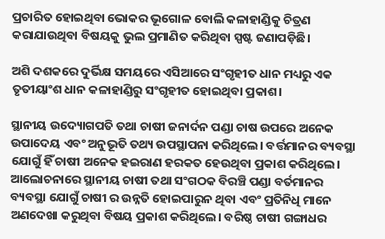ପ୍ରଚାରିତ ହୋଇଥିବା ଭୋକର ଭୂଗୋଳ ବୋଲି କଳାହାଣ୍ଡିକୁ ଚିତ୍ରଣ କରାଯାଉଥିବା ବିଷୟକୁ ଭୁଲ ପ୍ରମାଣିତ କରିଥିବା ସ୍ପଷ୍ଟ ଜଣାପଡ଼ିଛି।

ଅଶି ଦଶକରେ ଦୁର୍ଭିକ୍ଷ ସମୟରେ ଏସିଆରେ ସଂଗୃହୀତ ଧାନ ମଧ୍ୟରୁ ଏକ ତୃତୀୟାଂଶ ଧାନ କଳାହାଣ୍ଡିରୁ ସଂଗୃହୀତ ହୋଇଥିବା ପ୍ରକାଶ।

ସ୍ଥାନୀୟ ଉଦ୍ୟୋଗପତି ତଥା ଚାଷୀ ଜନାର୍ଦନ ପଣ୍ଡା ଚାଷ ଉପରେ ଅନେକ ଉପାଦେୟ ଏବଂ ଅନୁଭୂତି ତଥ୍ୟ ଉପସ୍ଥାପନା କରିଥିଲେ। ବର୍ତ୍ତମାନର ବ୍ୟବସ୍ଥା ଯୋଗୁଁ ହିଁ ଚାଷୀ ଅନେକ ହଇରାଣ ହରକତ ହେଉଥିବା ପ୍ରକାଶ କରିଥିଲେ। ଆଲୋଚନାରେ ସ୍ଥାନୀୟ ଚାଷୀ ତଥା ସଂଗଠକ ବିରଞ୍ଚି ପଣ୍ଡା ବର୍ତମାନର ବ୍ୟବସ୍ଥା ଯୋଗୁଁ ଚାଷୀ ର ଉନ୍ନତି ହୋଇପାରୁନ ଥିବା ଏବଂ ପ୍ରତିନିଧି ମାନେ ଅଣଦେଖା କରୁଥିବା ବିଷୟ ପ୍ରକାଶ କରିଥିଲେ। ବରିଷ୍ଠ ଚାଷୀ ଗଙ୍ଗାଧର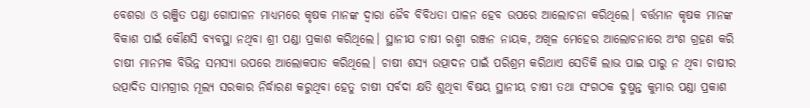ବେଶରା ଓ ରଞ୍ଜିତ ପଣ୍ଡା ଗୋପାଳନ ମାଧ୍ୟମରେ କୃଷକ ମାନଙ୍କ ଦ୍ବାରା ଜୈବ ବିବିଧତା ପାଳନ ହେବ ଉପରେ ଆଲୋଚନା କରିଥିଲେ। ବର୍ତ୍ତମାନ କୃଷକ ମାନଙ୍କ ବିକାଶ ପାଇଁ କୌଣସି ବ୍ୟବସ୍ଥା ନଥିବା ଶ୍ରୀ ପଣ୍ଡା ପ୍ରକାଶ କରିଥିଲେ। ସ୍ଥାନୀଯ ଚାଷୀ ରଶ୍ମୀ ରଞ୍ଜନ ନାୟକ, ଅଖିଳ ମେହେର ଆଲୋଚନାରେ ଅଂଶ ଗ୍ରହଣ କରି ଚାଷୀ ମାନମକ ବିଭିନ୍ନ ସମସ୍ଯା ଉପରେ ଆଲୋକପାତ କରିଥିଲେ। ଚାଷୀ ଶସ୍ୟ ଉତ୍ପାଦନ ପାଇଁ ପରିଶ୍ରମ କରିଥାଏ ସେତିକି ଲାଭ ପାଇ ପାରୁ ନ ଥିବା ଚାଷୀର ଉତ୍ପାଦିତ ସାମଗ୍ରୀର ମୂଲ୍ୟ ସରକାର ନିର୍ଦ୍ଧାରଣ କରୁଥିବା ହେତୁ ଚାଷୀ ସର୍ବଦା କ୍ଷତି ଶୁଥିବା ବିଷୟ ସ୍ଥାନୀୟ ଚାଷୀ ତଥା ସଂଗଠକ ଦୁଷ୍ମନ୍ତ କୁମାର ପଣ୍ଡା ପ୍ରକାଶ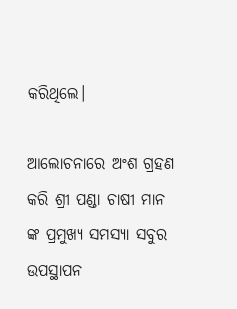କରିଥିଲେ।

ଆଲୋଚନାରେ ଅଂଶ ଗ୍ରହଣ କରି ଶ୍ରୀ ପଣ୍ଡା ଚାଷୀ ମାନ ଙ୍କ ପ୍ରମୁଖ୍ୟ ସମସ୍ୟା ସବୁର ଉପସ୍ଥାପନ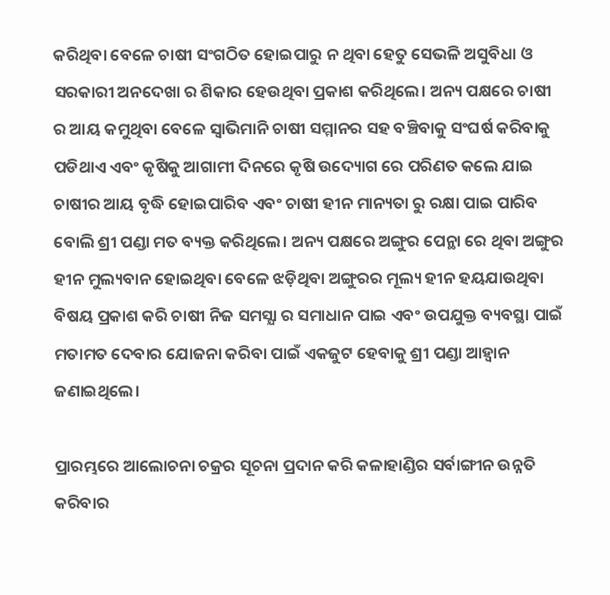କରିଥିବା ବେଳେ ଚାଷୀ ସଂଗଠିତ ହୋଇପାରୁ ନ ଥିବା ହେତୁ ସେଭଳି ଅସୁବିଧା ଓ ସରକାରୀ ଅନଦେଖା ର ଶିକାର ହେଉଥିବା ପ୍ରକାଶ କରିଥିଲେ। ଅନ୍ୟ ପକ୍ଷରେ ଚାଷୀ ର ଆୟ କମୁଥିବା ବେଳେ ସ୍ବାଭିମାନି ଚାଷୀ ସମ୍ମାନର ସହ ବଞ୍ଚିବାକୁ ସଂଘର୍ଷ କରିବାକୁ ପଡିଥାଏ ଏବଂ କୃଷିକୁ ଆଗାମୀ ଦିନରେ କୃଷି ଉଦ୍ୟୋଗ ରେ ପରିଣତ କଲେ ଯାଇ ଚାଷୀର ଆୟ ବୃଦ୍ଧି ହୋଇପାରିବ ଏବଂ ଚାଷୀ ହୀନ ମାନ୍ୟତା ରୁ ରକ୍ଷା ପାଇ ପାରିବ ବୋଲି ଶ୍ରୀ ପଣ୍ଡା ମତ ବ୍ୟକ୍ତ କରିଥିଲେ। ଅନ୍ୟ ପକ୍ଷରେ ଅଙ୍ଗୁର ପେନ୍ଥା ରେ ଥିବା ଅଙ୍ଗୁର ହୀନ ମୁଲ୍ୟବାନ ହୋଇଥିବା ବେଳେ ଝଡ଼ିଥିବା ଅଙ୍ଗୁରର ମୂଲ୍ୟ ହୀନ ହୟଯାଉଥିବା ବିଷୟ ପ୍ରକାଶ କରି ଚାଷୀ ନିଜ ସମସ୍ଯା ର ସମାଧାନ ପାଇ ଏବଂ ଉପଯୁକ୍ତ ବ୍ୟବସ୍ଥା ପାଇଁ ମତାମତ ଦେବାର ଯୋଜନା କରିବା ପାଇଁ ଏକଜୁଟ ହେବାକୁ ଶ୍ରୀ ପଣ୍ଡା ଆହ୍ବାନ ଜଣାଇଥିଲେ।

ପ୍ରାରମ୍ଭରେ ଆଲୋଚନା ଚକ୍ରର ସୂଚନା ପ୍ରଦାନ କରି କଳାହାଣ୍ଡିର ସର୍ବାଙ୍ଗୀନ ଉନ୍ନତି କରିବାର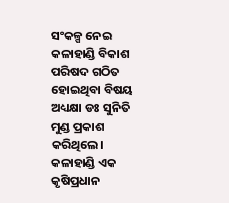ସଂକଳ୍ପ ନେଇ କଳାହାଣ୍ଡି ବିକାଶ ପରିଷଦ ଗଠିତ ହୋଇଥିବା ବିଷୟ ଅଧ୍ୟକ୍ଷା ଡଃ ସୁନିତି ମୁଣ୍ଡ ପ୍ରକାଶ କରିଥିଲେ। କଳାହାଣ୍ଡି ଏକ କୃଷିପ୍ରଧାନ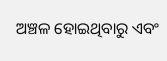ଅଞ୍ଚଳ ହୋଇଥିବାରୁ ଏବଂ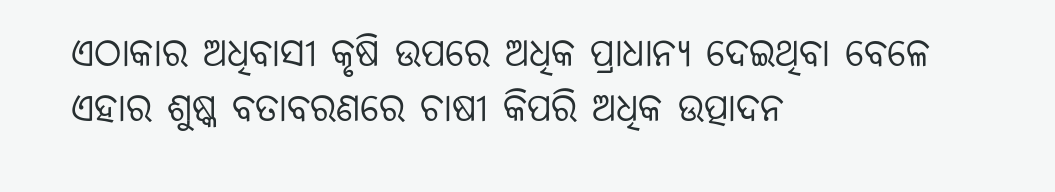ଏଠାକାର ଅଧିବାସୀ କୃଷି ଉପରେ ଅଧିକ ପ୍ରାଧାନ୍ୟ ଦେଇଥିବା ବେଳେ ଏହାର ଶୁଷ୍କ ବତାବରଣରେ ଚାଷୀ କିପରି ଅଧିକ ଉତ୍ପାଦନ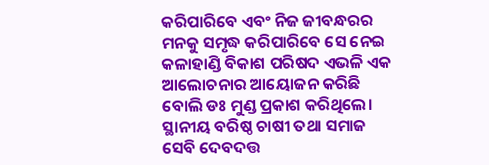କରିପାରିବେ ଏବଂ ନିଜ ଜୀବନ୍ଧରର ମନକୁ ସମୃଦ୍ଧ କରିପାରିବେ ସେ ନେଇ କଳାହାଣ୍ଡି ବିକାଶ ପରିଷଦ ଏଭଳି ଏକ ଆଲୋଚନାର ଆୟୋଜନ କରିଛି ବୋଲି ଡଃ ମୁଣ୍ଡ ପ୍ରକାଶ କରିଥିଲେ। ସ୍ଥାନୀୟ ବରିଷ୍ଠ ଚାଷୀ ତଥା ସମାଜ ସେବି ଦେବଦତ୍ତ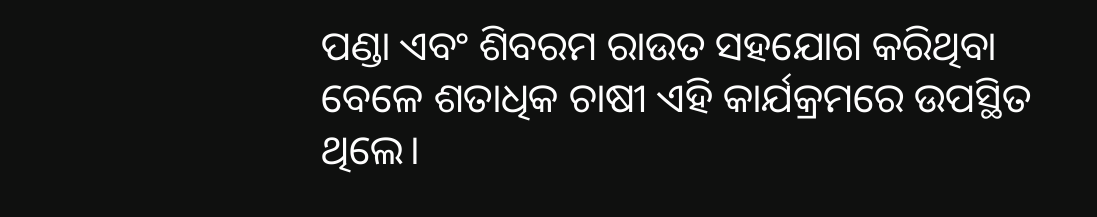ପଣ୍ଡା ଏବଂ ଶିବରମ ରାଉତ ସହଯୋଗ କରିଥିବା ବେଳେ ଶତାଧିକ ଚାଷୀ ଏହି କାର୍ଯକ୍ରମରେ ଉପସ୍ଥିତ ଥିଲେ।